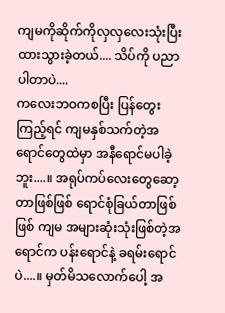ကျမကိုဆိုက်ကိုလှလှလေးသုံးပြီး ထားသွားခဲ့တယ်.... သိပ်ကို ပညာပါတာပဲ....
ကလေးဘဝကစပြီး ပြန်တွေးကြည့်ရင် ကျမနှစ်သက်တဲ့အရောင်တွေထဲမှာ အနီရောင်မပါခဲ့ဘူး....။ အရုပ်ကပ်လေးတွေဆော့တာဖြစ်ဖြစ် ရောင်စုံခြယ်တာဖြစ်ဖြစ် ကျမ အများဆုံးသုံးဖြစ်တဲ့အရောင်က ပန်းရောင်နဲ့ ခရမ်းရောင်ပဲ....။ မှတ်မိသလောက်ပေါ့ အ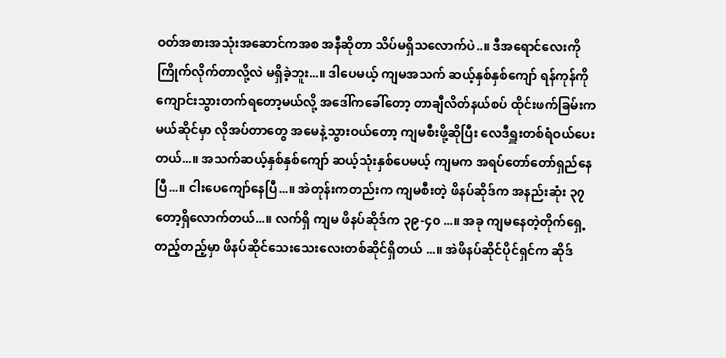ဝတ်အစားအသုံးအဆောင်ကအစ အနီဆိုတာ သိပ်မရှိသလောက်ပဲ..။ ဒီအရောင်လေးကို ကြိုက်လိုက်တာလို့လဲ မရှိခဲ့ဘူး...။ ဒါပေမယ့် ကျမအသက် ဆယ့်နှစ်နှစ်ကျော် ရန်ကုန်ကို ကျောင်းသွားတက်ရတော့မယ်လို့ အဒေါ်ကခေါ်တော့ တာချီလိတ်နယ်စပ် ထိုင်းဖက်ခြမ်းက မယ်ဆိုင်မှာ လိုအပ်တာတွေ အမေနဲ့သွားဝယ်တော့ ကျမစီးဖို့ဆိုပြီး လေဒီရှူးတစ်ရံဝယ်ပေးတယ်...။ အသက်ဆယ့်နှစ်နှစ်ကျော် ဆယ့်သုံးနှစ်ပေမယ့် ကျမက အရပ်တော်တော်ရှည်နေပြီ...။ ငါးပေကျော်နေပြီ...။ အဲတုန်းကတည်းက ကျမစီးတဲ့ ဖိနပ်ဆိုဒ်က အနည်းဆုံး ၃၇ တော့ရှိလောက်တယ်...။ လက်ရှိ ကျမ ဖိနပ်ဆိုဒ်က ၃၉-၄၀ ...။ အခု ကျမနေတဲ့တိုက်ရှေ့တည့်တည့်မှာ ဖိနပ်ဆိုင်သေးသေးလေးတစ်ဆိုင်ရှိတယ် ...။ အဲဖိနပ်ဆိုင်ပိုင်ရှင်က ဆိုဒ်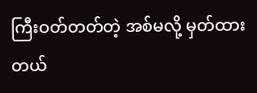ကြီးဝတ်တတ်တဲ့ အစ်မလို့ မှတ်ထားတယ်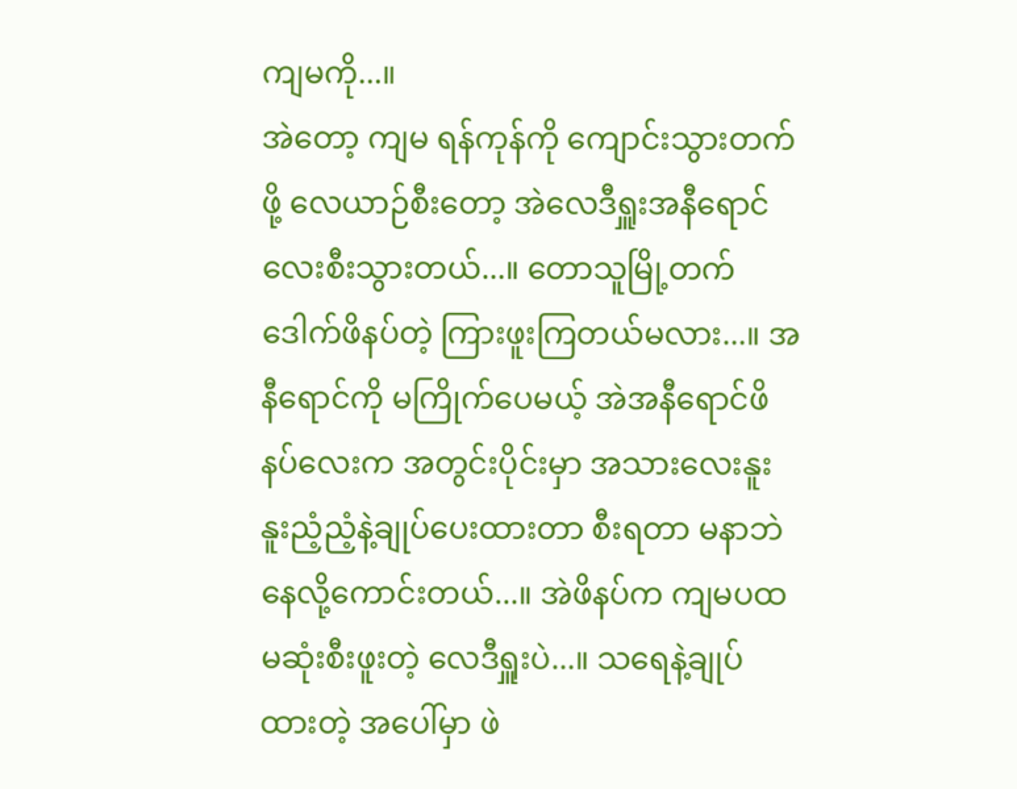ကျမကို...။
အဲတော့ ကျမ ရန်ကုန်ကို ကျောင်းသွားတက်ဖို့ လေယာဉ်စီးတော့ အဲလေဒီရှူးအနီရောင်လေးစီးသွားတယ်...။ တောသူမြို့တက် ဒေါက်ဖိနပ်တဲ့ ကြားဖူးကြတယ်မလား...။ အနီရောင်ကို မကြိုက်ပေမယ့် အဲအနီရောင်ဖိနပ်လေးက အတွင်းပိုင်းမှာ အသားလေးနူးနူးညံ့ညံ့နဲ့ချုပ်ပေးထားတာ စီးရတာ မနာဘဲ နေလို့ကောင်းတယ်...။ အဲဖိနပ်က ကျမပထမဆုံးစီးဖူးတဲ့ လေဒီရှူးပဲ...။ သရေနဲ့ချုပ်ထားတဲ့ အပေါ်မှာ ဖဲ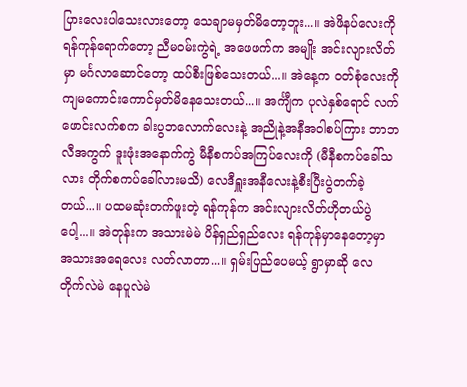ပြားလေးပါသေးလားတော့ သေချာမမှတ်မိတော့ဘူး...။ အဲဖိနပ်လေးကို ရန်ကုန်ရောက်တော့ ညီမဝမ်းကွဲရဲ့ အဖေဖက်က အမျိုး အင်းလျားလိတ်မှာ မင်္ဂလာဆောင်တော့ ထပ်စီးဖြစ်သေးတယ်...။ အဲနေ့က ဝတ်စုံလေးကို ကျမကောင်းကောင်မှတ်မိနေသေးတယ်...။ အင်္ကျီက ပုလဲနှစ်ရောင် လက်ဖောင်းလက်စက ခါးပွဘလောက်လေးနဲ့ အညိုနဲ့အနီအဝါစပ်ကြား ဘာဘလီအကွက် ဒူးဖုံးအနောက်ကွဲ မီနီစကပ်အကြပ်လေးကို (မီနီစကပ်ခေါ်သလား တိုက်စကပ်ခေါ်လားမသိ) လေဒီရှူးအနီလေးနဲ့စီးပြီးပွဲတက်ခဲ့တယ်...။ ပထမဆုံးတက်ဖူးတဲ့ ရန်ကုန်က အင်းလျားလိတ်ဟိုတယ်ပွဲပေါ့...။ အဲတုန်းက အသားမဲမဲ ပိန်ရှည်ရှည်လေး ရန်ကုန်မှာနေတော့မှာ အသားအရေလေး လတ်လာတာ...။ ရှမ်းပြည်ပေမယ့် ရွာမှာဆို လေတိုက်လဲမဲ နေပူလဲမဲ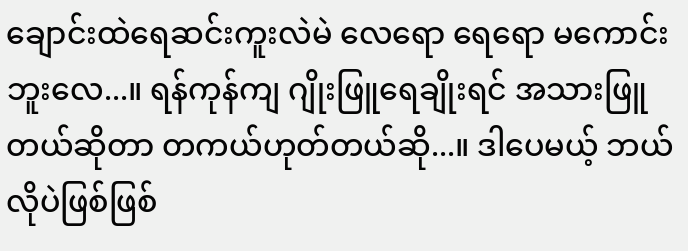ချောင်းထဲရေဆင်းကူးလဲမဲ လေရော ရေရော မကောင်းဘူးလေ...။ ရန်ကုန်ကျ ဂျိုးဖြူရေချိုးရင် အသားဖြူတယ်ဆိုတာ တကယ်ဟုတ်တယ်ဆို...။ ဒါပေမယ့် ဘယ်လိုပဲဖြစ်ဖြစ်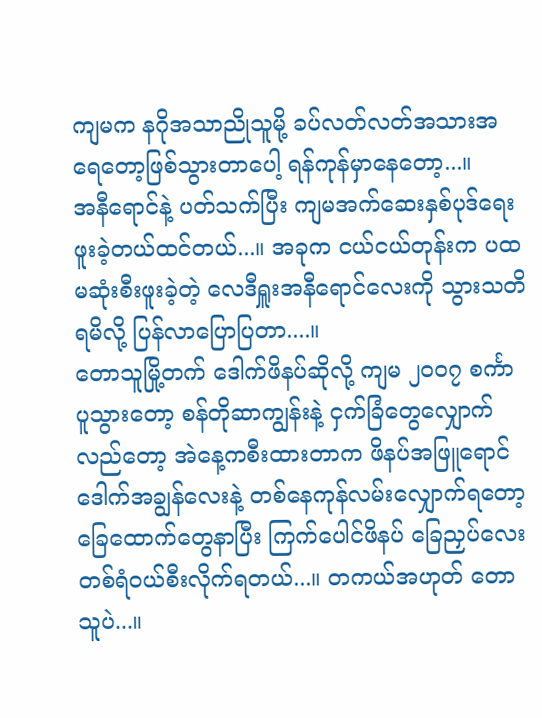ကျမက နဂိုအသာညိုသူမို့ ခပ်လတ်လတ်အသားအရေတော့ဖြစ်သွားတာပေါ့ ရန်ကုန်မှာနေတော့...။
အနီရောင်နဲ့ ပတ်သက်ပြီး ကျမအက်ဆေးနှစ်ပုဒ်ရေးဖူးခဲ့တယ်ထင်တယ်...။ အခုက ငယ်ငယ်တုန်းက ပထမဆုံးစီးဖူးခဲ့တဲ့ လေဒီရှူးအနီရောင်လေးကို သွားသတိရမိလို့ ပြန်လာပြောပြတာ....။
တောသူမြို့တက် ဒေါက်ဖိနပ်ဆိုလို့ ကျမ ၂၀၀၇ စင်္ကာပူသွားတော့ စန်တိုဆာကျွန်းနဲ့ ငှက်ခြံတွေလျှောက်လည်တော့ အဲနေ့ကစီးထားတာက ဖိနပ်အဖြူရောင်ဒေါက်အချွန်လေးနဲ့ တစ်နေကုန်လမ်းလျှောက်ရတော့ ခြေထောက်တွေနာပြီး ကြက်ပေါင်ဖိနပ် ခြေညှပ်လေးတစ်ရံဝယ်စီးလိုက်ရတယ်...။ တကယ်အဟုတ် တောသူပဲ...။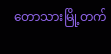တောသားမြို့တက်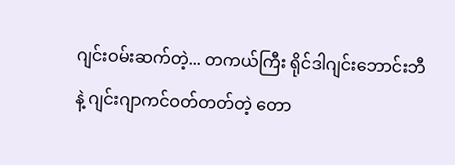ဂျင်းဝမ်းဆက်တဲ့... တကယ်ကြီး ရိုင်ဒါဂျင်းဘောင်းဘီနဲ့ ဂျင်းဂျာကင်ဝတ်တတ်တဲ့ တော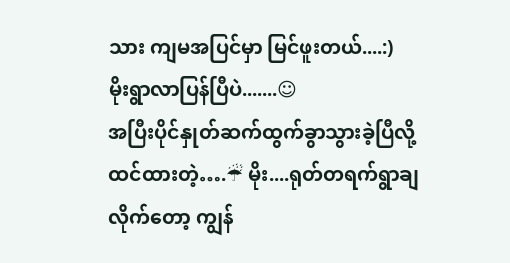သား ကျမအပြင်မှာ မြင်ဖူးတယ်....:)
မိုးရွာလာပြန်ပြီပဲ.......☺
အပြီးပိုင်နှုတ်ဆက်ထွက်ခွာသွားခဲ့ပြီလို့ထင်ထားတဲ့….☔ မိုး....ရုတ်တရက်ရွာချလိုက်တော့ ကျွန်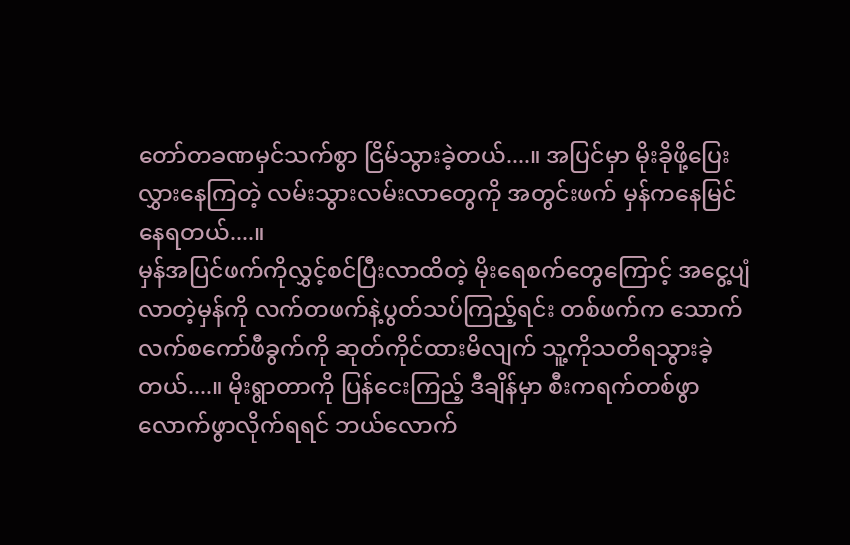တော်တခဏမှင်သက်စွာ ငြိမ်သွားခဲ့တယ်....။ အပြင်မှာ မိုးခိုဖို့ပြေးလွှားနေကြတဲ့ လမ်းသွားလမ်းလာတွေကို အတွင်းဖက် မှန်ကနေမြင်နေရတယ်....။
မှန်အပြင်ဖက်ကိုလွှင့်စင်ပြီးလာထိတဲ့ မိုးရေစက်တွေကြောင့် အငွေ့ပျံလာတဲ့မှန်ကို လက်တဖက်နဲ့ပွတ်သပ်ကြည့်ရင်း တစ်ဖက်က သောက်လက်စကော်ဖီခွက်ကို ဆုတ်ကိုင်ထားမိလျက် သူ့ကိုသတိရသွားခဲ့တယ်....။ မိုးရွာတာကို ပြန်ငေးကြည့် ဒီချိန်မှာ စီးကရက်တစ်ဖွာလောက်ဖွာလိုက်ရရင် ဘယ်လောက်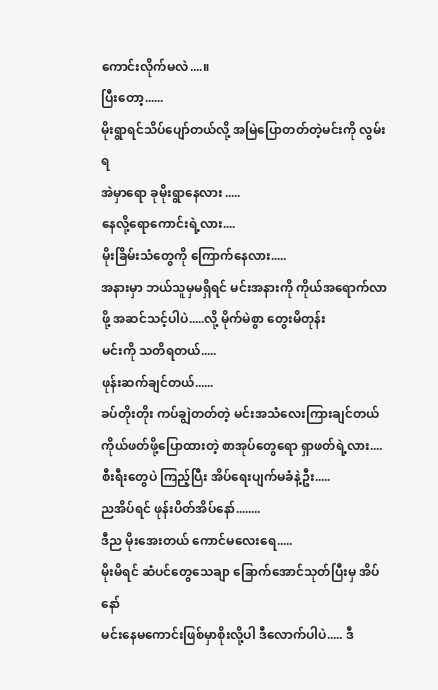ကောင်းလိုက်မလဲ....။
ပြီးတော့......
မိုးရွာရင်သိပ်ပျော်တယ်လို့ အမြဲပြောတတ်တဲ့မင်းကို လွမ်းရ
အဲမှာရော ခုမိုးရွာနေလား .....
နေလို့ရောကောင်းရဲ့လား....
မိုးခြိမ်းသံတွေကို ကြောက်နေလား.....
အနားမှာ ဘယ်သူမှမရှိရင် မင်းအနားကို ကိုယ်အရောက်လာဖို့ အဆင်သင့်ပါပဲ.....လို့ မိုက်မဲစွာ တွေးမိတုန်း
မင်းကို သတိရတယ်.....
ဖုန်းဆက်ချင်တယ်......
ခပ်တိုးတိုး ကပ်ချွဲတတ်တဲ့ မင်းအသံလေးကြားချင်တယ်
ကိုယ်ဖတ်ဖို့ပြောထားတဲ့ စာအုပ်တွေရော ရှာဖတ်ရဲ့လား....
စီးရီးတွေပဲ ကြည့်ပြီး အိပ်ရေးပျက်မခံနဲ့ဦး.....
ညအိပ်ရင် ဖုန်းပိတ်အိပ်နော်........
ဒီည မိုးအေးတယ် ကောင်မလေးရေ.....
မိုးမိရင် ဆံပင်တွေသေချာ ခြောက်အောင်သုတ်ပြီးမှ အိပ်နော်
မင်းနေမကောင်းဖြစ်မှာစိုးလို့ပါ ဒီလောက်ပါပဲ..... ဒီ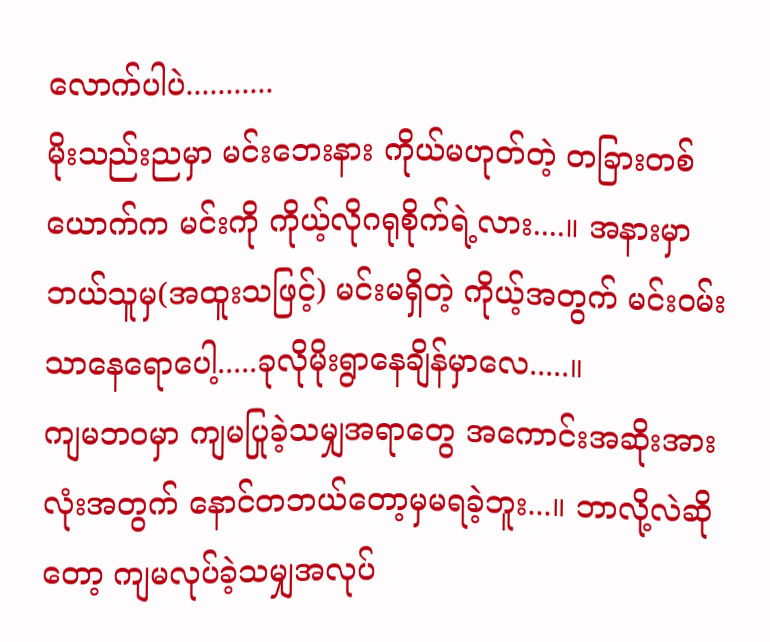လောက်ပါပဲ...........
မိုးသည်းညမှာ မင်းဘေးနား ကိုယ်မဟုတ်တဲ့ တခြားတစ်ယောက်က မင်းကို ကိုယ့်လိုဂရုစိုက်ရဲ့လား....။ အနားမှာဘယ်သူမှ(အထူးသဖြင့်) မင်းမရှိတဲ့ ကိုယ့်အတွက် မင်းဝမ်းသာနေရောပေါ့.....ခုလိုမိုးရွာနေချိန်မှာလေ.....။
ကျမဘဝမှာ ကျမပြုခဲ့သမျှအရာတွေ အကောင်းအဆိုးအားလုံးအတွက် နောင်တဘယ်တော့မှမရခဲ့ဘူး...။ ဘာလို့လဲဆိုတော့ ကျမလုပ်ခဲ့သမျှအလုပ်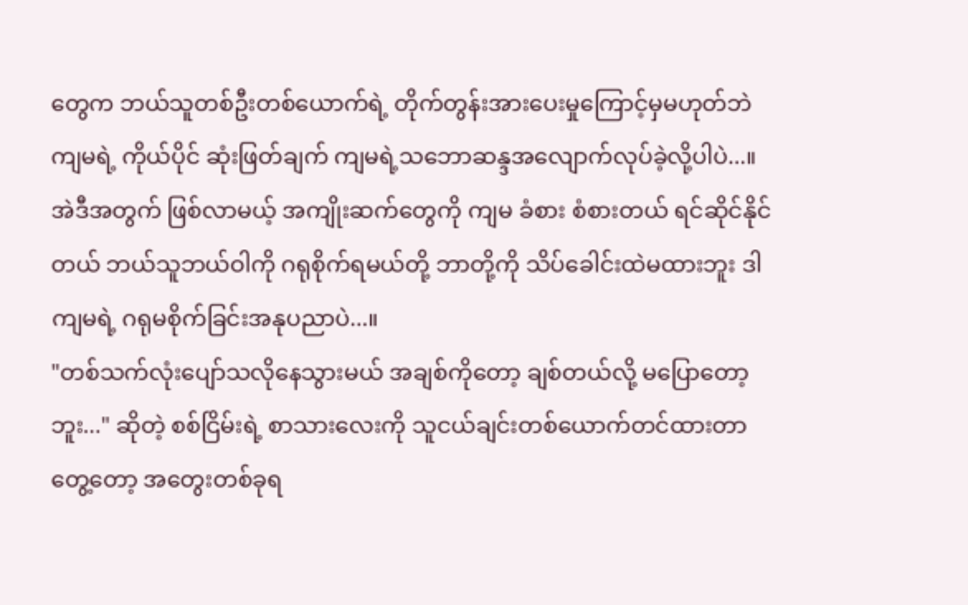တွေက ဘယ်သူတစ်ဦးတစ်ယောက်ရဲ့ တိုက်တွန်းအားပေးမှုကြောင့်မှမဟုတ်ဘဲ ကျမရဲ့ ကိုယ်ပိုင် ဆုံးဖြတ်ချက် ကျမရဲ့သဘောဆန္ဒအလျောက်လုပ်ခဲ့လို့ပါပဲ...။ အဲဒီအတွက် ဖြစ်လာမယ့် အကျိုးဆက်တွေကို ကျမ ခံစား စံစားတယ် ရင်ဆိုင်နိုင်တယ် ဘယ်သူဘယ်ဝါကို ဂရုစိုက်ရမယ်တို့ ဘာတို့ကို သိပ်ခေါင်းထဲမထားဘူး ဒါ ကျမရဲ့ ဂရုမစိုက်ခြင်းအနုပညာပဲ...။
"တစ်သက်လုံးပျော်သလိုနေသွားမယ် အချစ်ကိုတော့ ချစ်တယ်လို့ မပြောတော့ဘူး..." ဆိုတဲ့ စစ်ငြိမ်းရဲ့ စာသားလေးကို သူငယ်ချင်းတစ်ယောက်တင်ထားတာတွေ့တော့ အတွေးတစ်ခုရ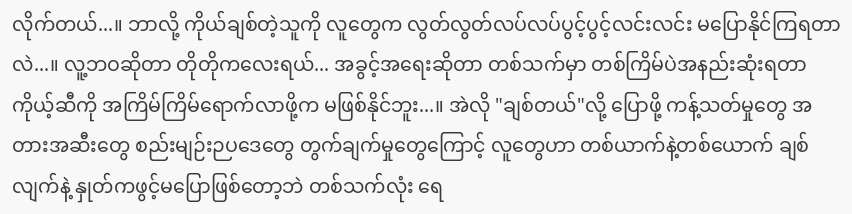လိုက်တယ်...။ ဘာလို့ ကိုယ်ချစ်တဲ့သူကို လူတွေက လွတ်လွတ်လပ်လပ်ပွင့်ပွင့်လင်းလင်း မပြောနိုင်ကြရတာလဲ...။ လူ့ဘဝဆိုတာ တိုတိုကလေးရယ်... အခွင့်အရေးဆိုတာ တစ်သက်မှာ တစ်ကြိမ်ပဲအနည်းဆုံးရတာ ကိုယ့်ဆီကို အကြိမ်ကြိမ်ရောက်လာဖို့က မဖြစ်နိုင်ဘူး...။ အဲလို "ချစ်တယ်"လို့ ပြောဖို့ ကန့်သတ်မှုတွေ အတားအဆီးတွေ စည်းမျဉ်းဉပဒေတွေ တွက်ချက်မှုတွေကြောင့် လူတွေဟာ တစ်ယာက်နဲ့တစ်ယောက် ချစ်လျက်နဲ့ နှုတ်ကဖွင့်မပြောဖြစ်တော့ဘဲ တစ်သက်လုံး ရေ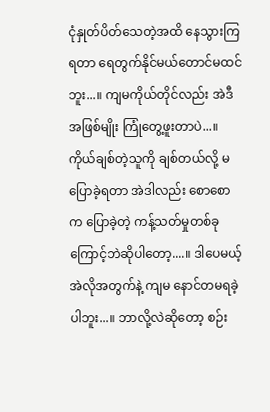ငုံနှုတ်ပိတ်သေတဲ့အထိ နေသွားကြရတာ ရေတွက်နိုင်မယ်တောင်မထင်ဘူး...။ ကျမကိုယ်တိုင်လည်း အဲဒီအဖြစ်မျိုး ကြုံတွေ့ဖူးတာပဲ...။ ကိုယ်ချစ်တဲ့သူကို ချစ်တယ်လို့ မပြောခဲ့ရတာ အဲဒါလည်း စောစောက ပြောခဲ့တဲ့ ကန့်သတ်မှုတစ်ခုကြောင့်ဘဲဆိုပါတော့....။ ဒါပေမယ့် အဲလိုအတွက်နဲ့ ကျမ နောင်တမရခဲ့ပါဘူး...။ ဘာလို့လဲဆိုတော့ စဉ်း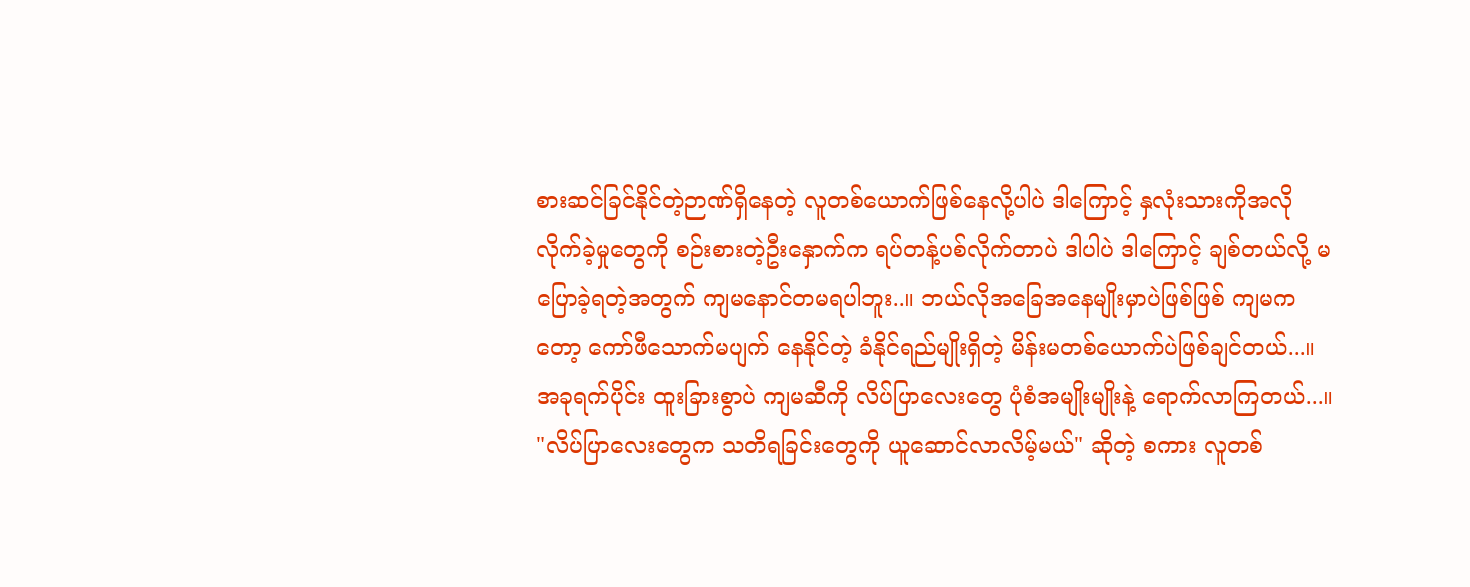စားဆင်ခြင်နိုင်တဲ့ဉာဏ်ရှိနေတဲ့ လူတစ်ယောက်ဖြစ်နေလို့ပါပဲ ဒါကြောင့် နှလုံးသားကိုအလိုလိုက်ခဲ့မှုတွေကို စဉ်းစားတဲ့ဦးနှောက်က ရပ်တန့်ပစ်လိုက်တာပဲ ဒါပါပဲ ဒါကြောင့် ချစ်တယ်လို့ မပြောခဲ့ရတဲ့အတွက် ကျမနောင်တမရပါဘူး..။ ဘယ်လိုအခြေအနေမျိုးမှာပဲဖြစ်ဖြစ် ကျမကတော့ ကော်ဖီသောက်မပျက် နေနိုင်တဲ့ ခံနိုင်ရည်မျိုးရှိတဲ့ မိန်းမတစ်ယောက်ပဲဖြစ်ချင်တယ်...။
အခုရက်ပိုင်း ထူးခြားစွာပဲ ကျမဆီကို လိပ်ပြာလေးတွေ ပုံစံအမျိုးမျိုးနဲ့ ရောက်လာကြတယ်...။
"လိပ်ပြာလေးတွေက သတိရခြင်းတွေကို ယူဆောင်လာလိမ့်မယ်" ဆိုတဲ့ စကား လူတစ်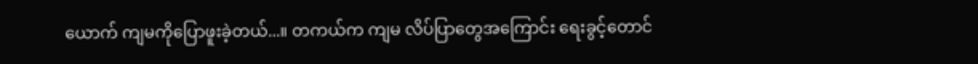ယောက် ကျမကိုပြောဖူးခဲ့တယ်...။ တကယ်က ကျမ လိပ်ပြာတွေအကြောင်း ရေးခွင့်တောင်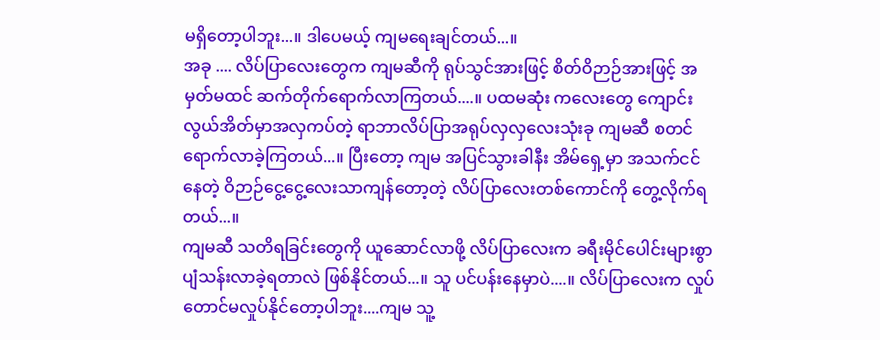မရှိတော့ပါဘူး...။ ဒါပေမယ့် ကျမရေးချင်တယ်...။
အခု .... လိပ်ပြာလေးတွေက ကျမဆီကို ရုပ်သွင်အားဖြင့် စိတ်ဝိဉာဉ်အားဖြင့် အမှတ်မထင် ဆက်တိုက်ရောက်လာကြတယ်....။ ပထမဆုံး ကလေးတွေ ကျောင်းလွယ်အိတ်မှာအလှကပ်တဲ့ ရာဘာလိပ်ပြာအရုပ်လှလှလေးသုံးခု ကျမဆီ စတင်ရောက်လာခဲ့ကြတယ်...။ ပြီးတော့ ကျမ အပြင်သွားခါနီး အိမ်ရှေ့မှာ အသက်ငင်နေတဲ့ ဝိဉာဉ်ငွေ့ငွေ့လေးသာကျန်တော့တဲ့ လိပ်ပြာလေးတစ်ကောင်ကို တွေ့လိုက်ရတယ်...။
ကျမဆီ သတိရခြင်းတွေကို ယူဆောင်လာဖို့ လိပ်ပြာလေးက ခရီးမိုင်ပေါင်းများစွာ ပျံသန်းလာခဲ့ရတာလဲ ဖြစ်နိုင်တယ်...။ သူ ပင်ပန်းနေမှာပဲ....။ လိပ်ပြာလေးက လှုပ်တောင်မလှုပ်နိုင်တော့ပါဘူး....ကျမ သူ့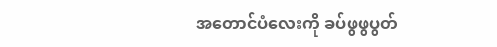အတောင်ပံလေးကို ခပ်ဖွဖွပွတ်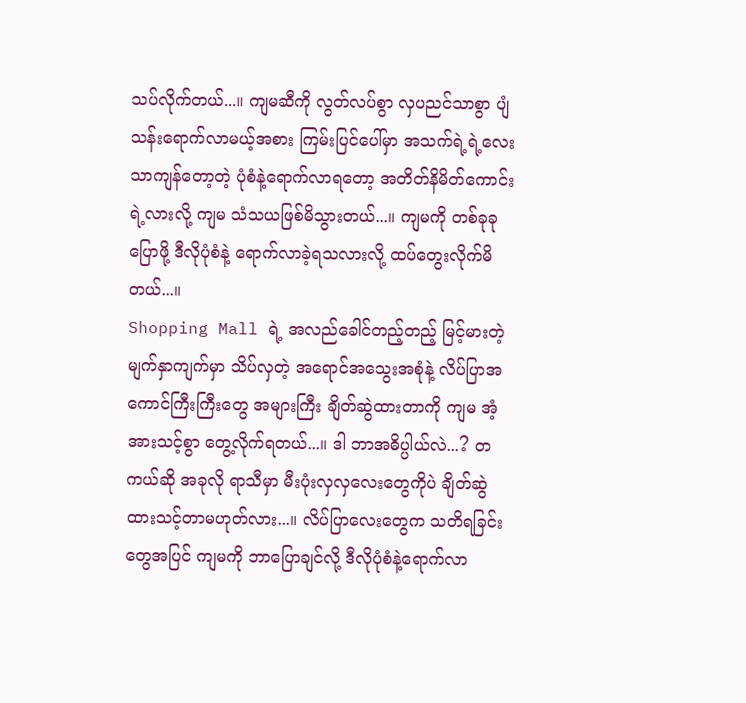သပ်လိုက်တယ်...။ ကျမဆီကို လွတ်လပ်စွာ လှပညင်သာစွာ ပျံသန်းရောက်လာမယ့်အစား ကြမ်းပြင်ပေါ်မှာ အသက်ရဲ့ရဲ့လေးသာကျန်တော့တဲ့ ပုံစံနဲ့ရောက်လာရတော့ အတိတ်နိမိတ်ကောင်းရဲ့လားလို့ ကျမ သံသယဖြစ်မိသွားတယ်...။ ကျမကို တစ်ခုခုပြောဖို့ ဒီလိုပုံစံနဲ့ ရောက်လာခဲ့ရသလားလို့ ထပ်တွေးလိုက်မိတယ်...။
Shopping Mall ရဲ့ အလည်ခေါင်တည့်တည့် မြင့်မားတဲ့ မျက်နှာကျက်မှာ သိပ်လှတဲ့ အရောင်အသွေးအစုံနဲ့ လိပ်ပြာအကောင်ကြီးကြီးတွေ အများကြီး ချိတ်ဆွဲထားတာကို ကျမ အံ့အားသင့်စွာ တွေ့လိုက်ရတယ်...။ ဒါ ဘာအဓိပ္ပါယ်လဲ...? တကယ်ဆို အခုလို ရာသီမှာ မီးပုံးလှလှလေးတွေကိုပဲ ချိတ်ဆွဲထားသင့်တာမဟုတ်လား...။ လိပ်ပြာလေးတွေက သတိရခြင်းတွေအပြင် ကျမကို ဘာပြောချင်လို့ ဒီလိုပုံစံနဲ့ရောက်လာ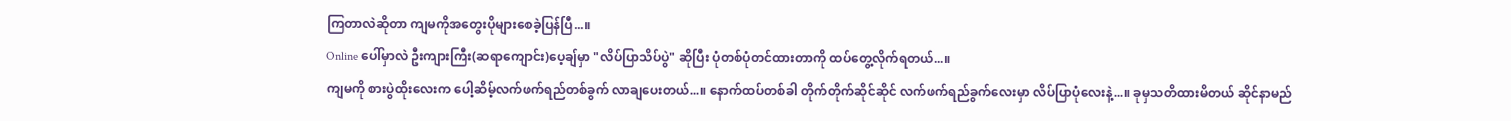ကြတာလဲဆိုတာ ကျမကိုအတွေးပိုများစေခဲ့ပြန်ပြီ...။
Online ပေါ်မှာလဲ ဦးကျားကြီး(ဆရာကျောင်း)ပေ့ချ်မှာ "လိပ်ပြာသိပ်ပွဲ" ဆိုပြီး ပုံတစ်ပုံတင်ထားတာကို ထပ်တွေ့လိုက်ရတယ်...။
ကျမကို စားပွဲထိုးလေးက ပေါ့ဆိမ့်လက်ဖက်ရည်တစ်ခွက် လာချပေးတယ်...။ နောက်ထပ်တစ်ခါ တိုက်တိုက်ဆိုင်ဆိုင် လက်ဖက်ရည်ခွက်လေးမှာ လိပ်ပြာပုံလေးနဲ့...။ ခုမှသတိထားမိတယ် ဆိုင်နာမည်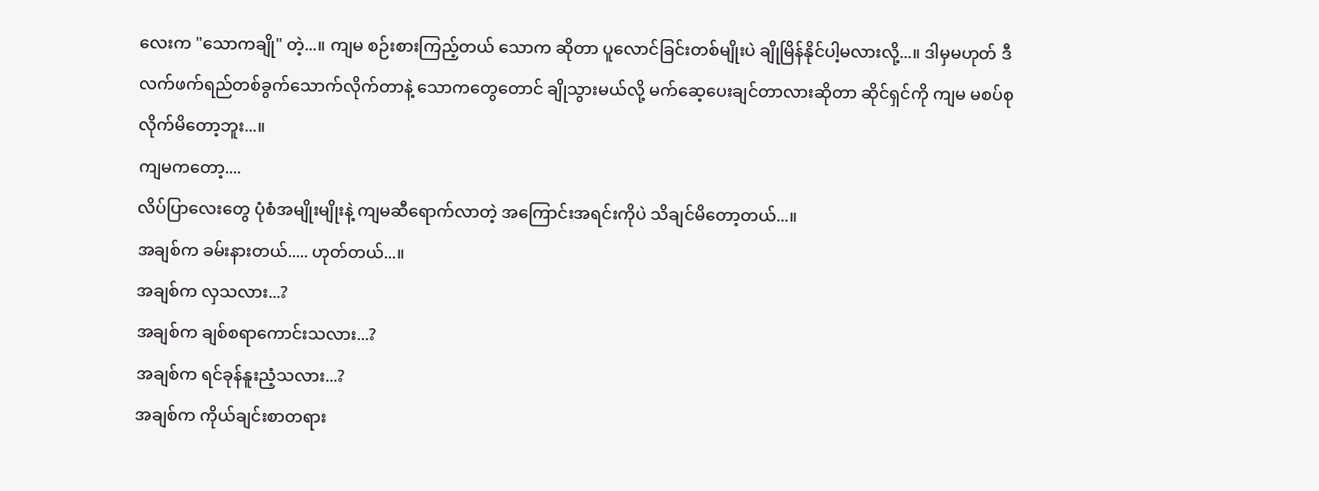လေးက "သောကချို" တဲ့...။ ကျမ စဉ်းစားကြည့်တယ် သောက ဆိုတာ ပူလောင်ခြင်းတစ်မျိုးပဲ ချိုမြိန်နိုင်ပါ့မလားလို့...။ ဒါမှမဟုတ် ဒီလက်ဖက်ရည်တစ်ခွက်သောက်လိုက်တာနဲ့ သောကတွေတောင် ချိုသွားမယ်လို့ မက်ဆေ့ပေးချင်တာလားဆိုတာ ဆိုင်ရှင်ကို ကျမ မစပ်စုလိုက်မိတော့ဘူး...။
ကျမကတော့....
လိပ်ပြာလေးတွေ ပုံစံအမျိုးမျိုးနဲ့ ကျမဆီရောက်လာတဲ့ အကြောင်းအရင်းကိုပဲ သိချင်မိတော့တယ်...။
အချစ်က ခမ်းနားတယ်..... ဟုတ်တယ်...။
အချစ်က လှသလား...?
အချစ်က ချစ်စရာကောင်းသလား...?
အချစ်က ရင်ခုန်နူးညံ့သလား...?
အချစ်က ကိုယ်ချင်းစာတရား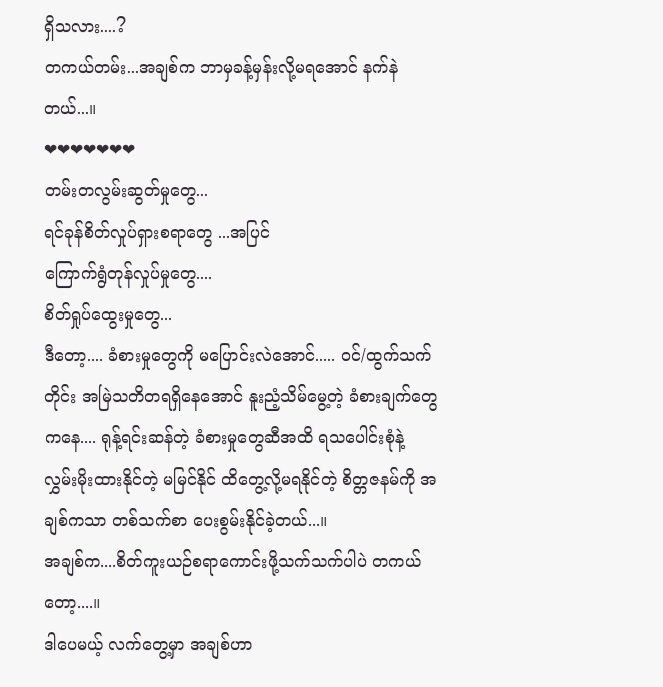ရှိသလား....?
တကယ်တမ်း...အချစ်က ဘာမှခန့်မှန်းလို့မရအောင် နက်နဲတယ်...။
❤❤❤❤❤❤❤
တမ်းတလွမ်းဆွတ်မှုတွေ...
ရင်ခုန်စိတ်လှုပ်ရှားစရာတွေ ...အပြင်
ကြောက်ရွံတုန်လှုပ်မှုတွေ....
စိတ်ရှုပ်ထွေးမှုတွေ...
ဒီတော့.... ခံစားမှုတွေကို မပြောင်းလဲအောင်..... ဝင်/ထွက်သက်တိုင်း အမြဲသတိတရရှိနေအောင် နူးညံ့သိမ်မွေ့တဲ့ ခံစားချက်တွေကနေ.... ရုန့်ရင်းဆန်တဲ့ ခံစားမှုတွေဆီအထိ ရသပေါင်းစုံနဲ့ လွှမ်းမိုးထားနိုင်တဲ့ မမြင်နိုင် ထိတွေ့လို့မရနိုင်တဲ့ စိတ္တဇနမ်ကို အချစ်ကသာ တစ်သက်စာ ပေးစွမ်းနိုင်ခဲ့တယ်...။
အချစ်က....စိတ်ကူးယဉ်စရာကောင်းဖို့သက်သက်ပါပဲ တကယ်တော့....။
ဒါပေမယ့် လက်တွေ့မှာ အချစ်ဟာ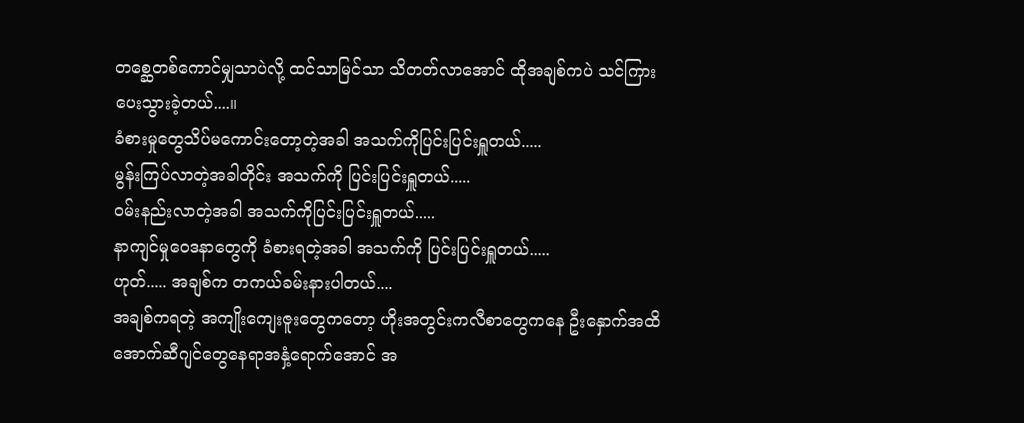တစ္ဆေတစ်ကောင်မျှသာပဲလို့ ထင်သာမြင်သာ သိတတ်လာအောင် ထိုအချစ်ကပဲ သင်ကြားပေးသွားခဲ့တယ်....။
ခံစားမှုတွေသိပ်မကောင်းတော့တဲ့အခါ အသက်ကိုပြင်းပြင်းရှူတယ်.....
မွန်းကြပ်လာတဲ့အခါတိုင်း အသက်ကို ပြင်းပြင်းရှူတယ်.....
ဝမ်းနည်းလာတဲ့အခါ အသက်ကိုပြင်းပြင်းရှူတယ်.....
နာကျင်မှုဝေဒနာတွေကို ခံစားရတဲ့အခါ အသက်ကို ပြင်းပြင်းရှူတယ်.....
ဟုတ်..... အချစ်က တကယ်ခမ်းနားပါတယ်....
အချစ်ကရတဲ့ အကျိုးကျေးဇူးတွေကတော့ ဟိုးအတွင်းကလီစာတွေကနေ ဦးနှောက်အထိ အောက်ဆီဂျင်တွေနေရာအနှံ့ရောက်အောင် အ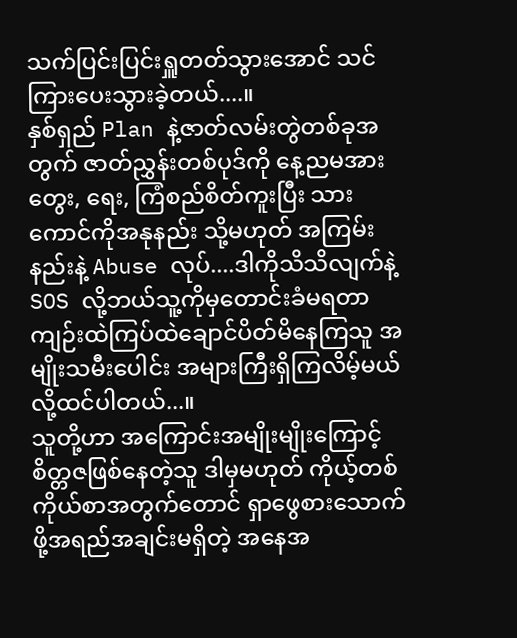သက်ပြင်းပြင်းရှူတတ်သွားအောင် သင်ကြားပေးသွားခဲ့တယ်....။
နှစ်ရှည် Plan နဲ့ဇာတ်လမ်းတွဲတစ်ခုအတွက် ဇာတ်ညွှန်းတစ်ပုဒ်ကို နေ့ညမအား တွေး, ရေး, ကြံစည်စိတ်ကူးပြီး သားကောင်ကိုအနုနည်း သို့မဟုတ် အကြမ်းနည်းနဲ့ Abuse လုပ်....ဒါကိုသိသိလျက်နဲ့ SOS လို့ဘယ်သူ့ကိုမှတောင်းခံမရတာ ကျဉ်းထဲကြပ်ထဲချောင်ပိတ်မိနေကြသူ အမျိုးသမီးပေါင်း အများကြီးရှိကြလိမ့်မယ်လို့ထင်ပါတယ်...။
သူတို့ဟာ အကြောင်းအမျိုးမျိုးကြောင့် စိတ္တဇဖြစ်နေတဲ့သူ ဒါမှမဟုတ် ကိုယ့်တစ်ကိုယ်စာအတွက်တောင် ရှာဖွေစားသောက်ဖို့အရည်အချင်းမရှိတဲ့ အနေအ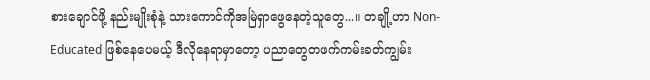စားချောင်ဖို့ နည်းမျိုးစုံနဲ့ သားကောင်ကိုအမြဲရှာဖွေနေတဲ့သူတွေ...။ တချို့ဟာ Non-Educated ဖြစ်နေပေမယ့် ဒီလိုနေရာမှာတော့ ပညာတွေတဖက်ကမ်းခတ်ကျွမ်း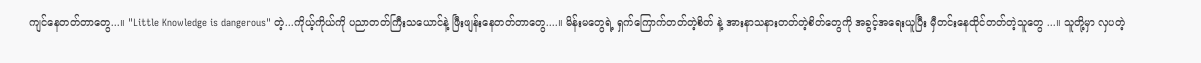ကျင်နေတတ်တာတွေ...။ "Little Knowledge is dangerous" တဲ့...ကိုယ့်ကိုယ်ကို ပညာတတ်ကြီးသယောင်နဲ့ ဖြီးဖျန်းနေတတ်တာတွေ....။ မိန်းမတွေရဲ့ ရှက်ကြောက်တတ်တဲ့စိတ် နဲ့ အားနာသနားတတ်တဲ့စိတ်တွေကို အခွင့်အရေးယူပြီး မှီတင်းနေထိုင်တတ်တဲ့သူတွေ ...။ သူတို့မှာ လှပတဲ့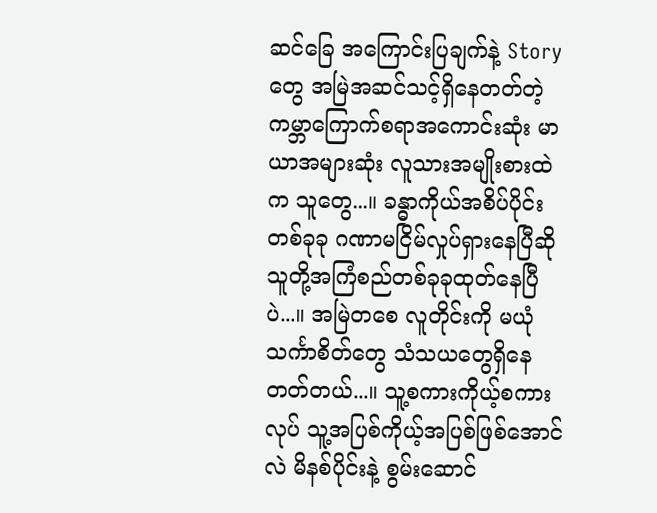ဆင်ခြေ အကြောင်းပြချက်နဲ့ Story တွေ အမြဲအဆင်သင့်ရှိနေတတ်တဲ့ ကမ္ဘာကြောက်စရာအကောင်းဆုံး မာယာအများဆုံး လူသားအမျိုးစားထဲက သူတွေ...။ ခန္ဓာကိုယ်အစိပ်ပိုင်းတစ်ခုခု ဂဏာမငြိမ်လှုပ်ရှားနေပြီဆို သူတို့အကြံစည်တစ်ခုခုထုတ်နေပြီပဲ...။ အမြဲတစေ လူတိုင်းကို မယုံသင်္ကာစိတ်တွေ သံသယတွေရှိနေတတ်တယ်...။ သူ့စကားကိုယ့်စကားလုပ် သူ့အပြစ်ကိုယ့်အပြစ်ဖြစ်အောင်လဲ မိနစ်ပိုင်းနဲ့ စွမ်းဆောင်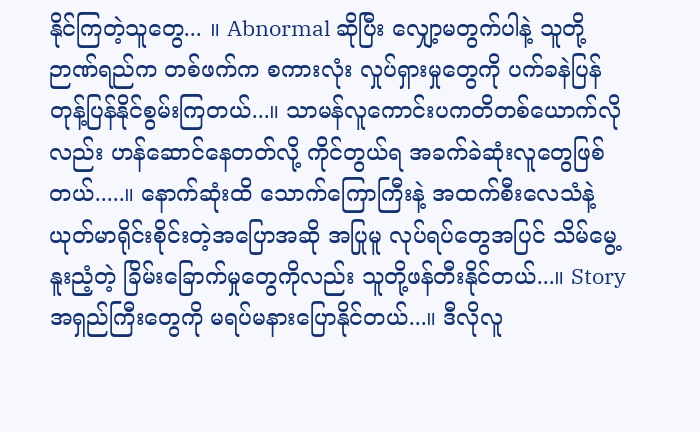နိုင်ကြတဲ့သူတွေ... ။ Abnormal ဆိုပြီး လျှော့မတွက်ပါနဲ့ သူတို့ဉာဏ်ရည်က တစ်ဖက်က စကားလုံး လှုပ်ရှားမှုတွေကို ပက်ခနဲပြန်တုန့်ပြန်နိုင်စွမ်းကြတယ်...။ သာမန်လူကောင်းပကတိတစ်ယောက်လိုလည်း ဟန်ဆောင်နေတတ်လို့ ကိုင်တွယ်ရ အခက်ခဲဆုံးလူတွေဖြစ်တယ်.....။ နောက်ဆုံးထိ သောက်ကြောကြီးနဲ့ အထက်စီးလေသံနဲ့ ယုတ်မာရိုင်းစိုင်းတဲ့အပြောအဆို အပြုမူ လုပ်ရပ်တွေအပြင် သိမ်မွေ့နူးညံ့တဲ့ ခြိမ်းခြောက်မှုတွေကိုလည်း သူတို့ဖန်တီးနိုင်တယ်...။ Story အရှည်ကြီးတွေကို မရပ်မနားပြောနိုင်တယ်...။ ဒီလိုလူ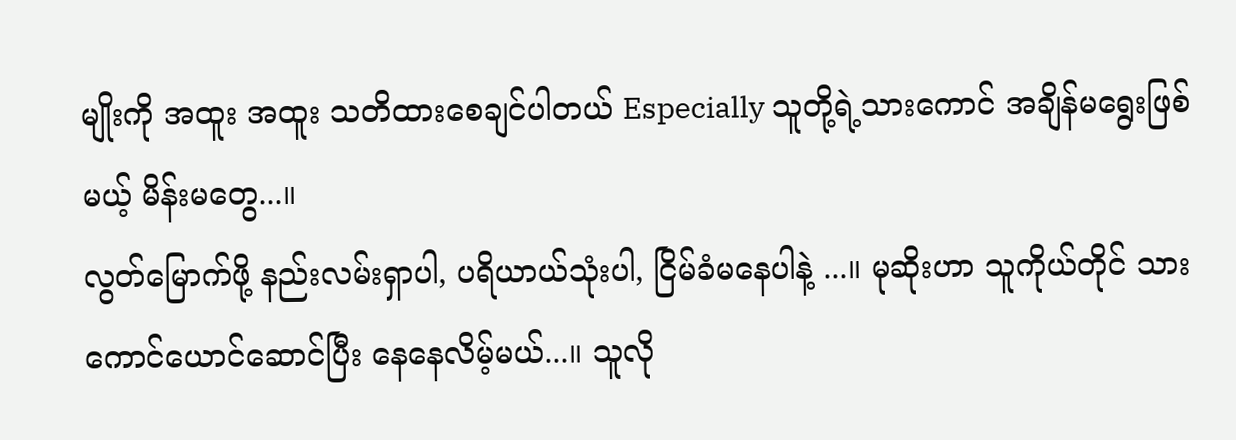မျိုးကို အထူး အထူး သတိထားစေချင်ပါတယ် Especially သူတို့ရဲ့သားကောင် အချိန်မရွေးဖြစ်မယ့် မိန်းမတွေ...။
လွတ်မြောက်ဖို့ နည်းလမ်းရှာပါ, ပရိယာယ်သုံးပါ, ငြိမ်ခံမနေပါနဲ့ ...။ မုဆိုးဟာ သူကိုယ်တိုင် သားကောင်ယောင်ဆောင်ပြီး နေနေလိမ့်မယ်...။ သူလို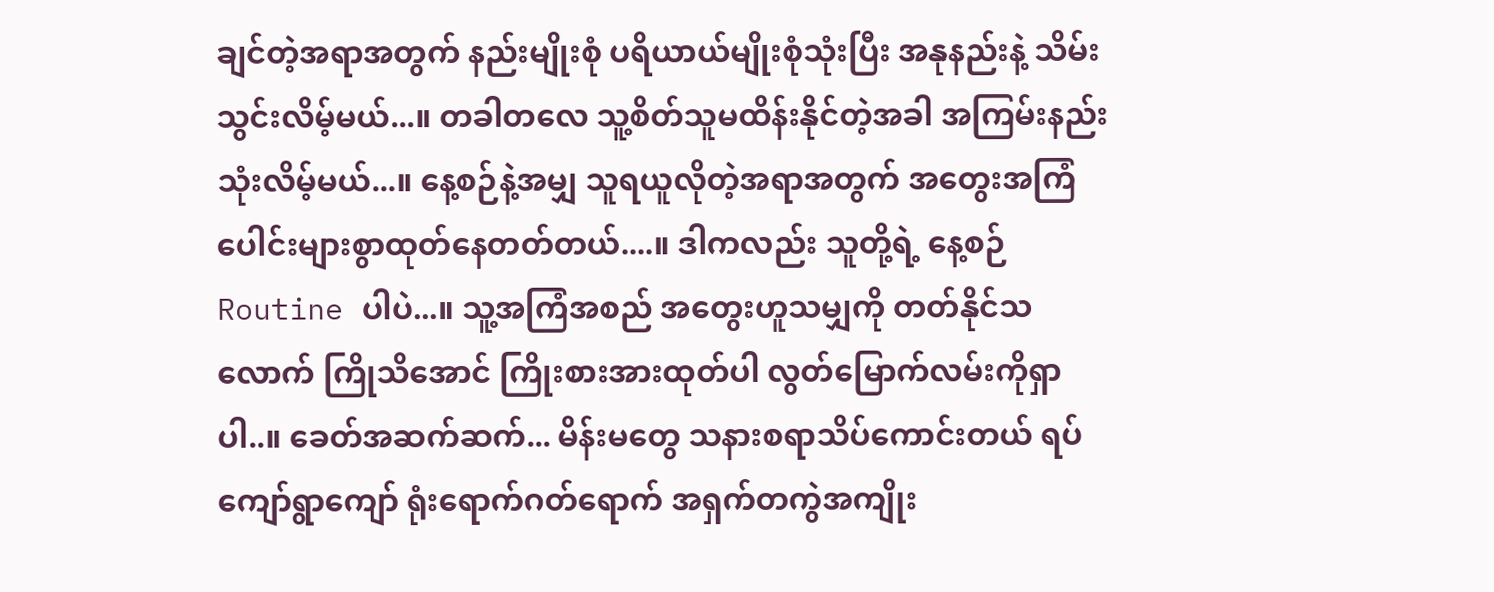ချင်တဲ့အရာအတွက် နည်းမျိုးစုံ ပရိယာယ်မျိုးစုံသုံးပြီး အနုနည်းနဲ့ သိမ်းသွင်းလိမ့်မယ်...။ တခါတလေ သူ့စိတ်သူမထိန်းနိုင်တဲ့အခါ အကြမ်းနည်းသုံးလိမ့်မယ်...။ နေ့စဉ်နဲ့အမျှ သူရယူလိုတဲ့အရာအတွက် အတွေးအကြံပေါင်းများစွာထုတ်နေတတ်တယ်....။ ဒါကလည်း သူတို့ရဲ့ နေ့စဉ် Routine ပါပဲ...။ သူ့အကြံအစည် အတွေးဟူသမျှကို တတ်နိုင်သလောက် ကြိုသိအောင် ကြိုးစားအားထုတ်ပါ လွတ်မြောက်လမ်းကိုရှာပါ..။ ခေတ်အဆက်ဆက်... မိန်းမတွေ သနားစရာသိပ်ကောင်းတယ် ရပ်ကျော်ရွာကျော် ရုံးရောက်ဂတ်ရောက် အရှက်တကွဲအကျိုး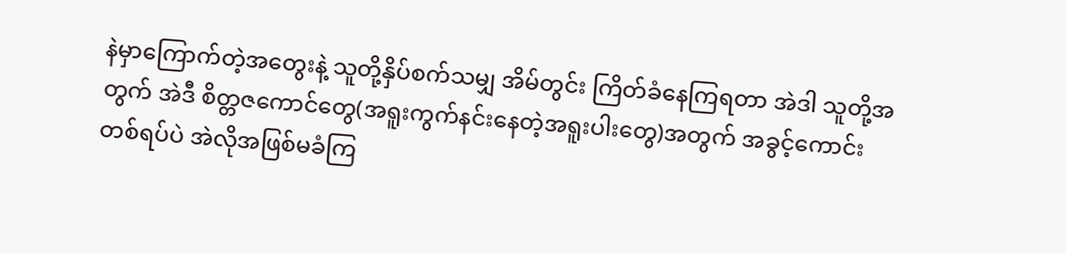နဲမှာကြောက်တဲ့အတွေးနဲ့ သူတို့နှိပ်စက်သမျှ အိမ်တွင်း ကြိတ်ခံနေကြရတာ အဲဒါ သူတို့အတွက် အဲဒီ စိတ္တဇကောင်တွေ(အရူးကွက်နင်းနေတဲ့အရူးပါးတွေ)အတွက် အခွင့်ကောင်းတစ်ရပ်ပဲ အဲလိုအဖြစ်မခံကြ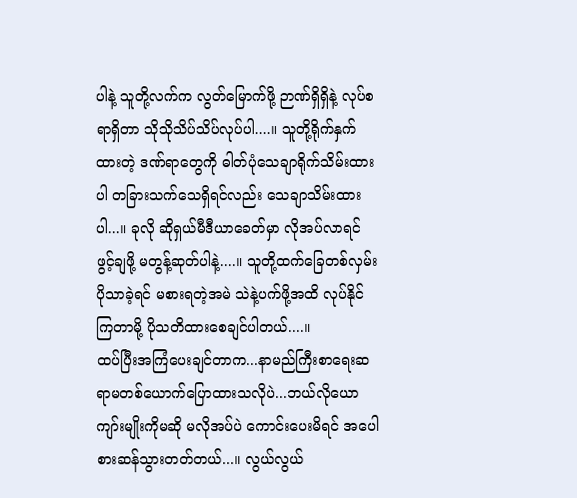ပါနဲ့ သူတို့လက်က လွတ်မြောက်ဖို့ ဉာဏ်ရှိရှိနဲ့ လုပ်စရာရှိတာ သိုသိုသိပ်သိပ်လုပ်ပါ....။ သူတို့ရိုက်နှက်ထားတဲ့ ဒဏ်ရာတွေကို ဓါတ်ပုံသေချာရိုက်သိမ်းထားပါ တခြားသက်သေရှိရင်လည်း သေချာသိမ်းထားပါ...။ ခုလို ဆိုရှယ်မီဒီယာခေတ်မှာ လိုအပ်လာရင် ဖွင့်ချဖို့ မတွန့်ဆုတ်ပါနဲ့....။ သူတို့ထက်ခြေတစ်လှမ်းပိုသာခဲ့ရင် မစားရတဲ့အမဲ သဲနဲ့ပက်ဖို့အထိ လုပ်နိုင်ကြတာမို့ ပိုသတိထားစေချင်ပါတယ်....။
ထပ်ပြီးအကြံပေးချင်တာက...နာမည်ကြီးစာရေးဆရာမတစ်ယောက်ပြောထားသလိုပဲ...ဘယ်လိုယောကျာ်းမျိုးကိုမဆို မလိုအပ်ပဲ ကောင်းပေးမိရင် အပေါစားဆန်သွားတတ်တယ်...။ လွယ်လွယ်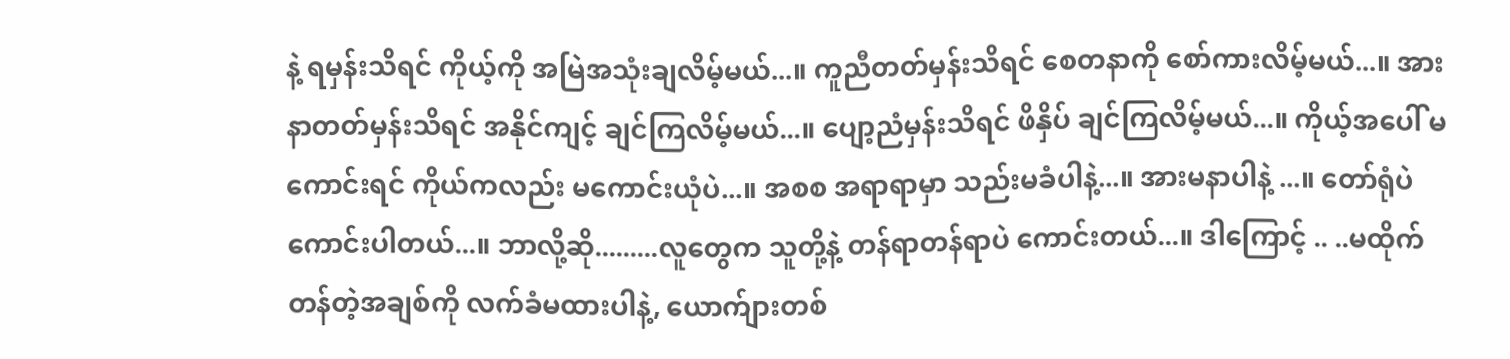နဲ့ ရမှန်းသိရင် ကိုယ့်ကို အမြဲအသုံးချလိမ့်မယ်...။ ကူညီတတ်မှန်းသိရင် စေတနာကို စော်ကားလိမ့်မယ်...။ အားနာတတ်မှန်းသိရင် အနိုင်ကျင့် ချင်ကြလိမ့်မယ်...။ ပျော့ညံမှန်းသိရင် ဖိနှိပ် ချင်ကြလိမ့်မယ်...။ ကိုယ့်အပေါ် မကောင်းရင် ကိုယ်ကလည်း မကောင်းယုံပဲ...။ အစစ အရာရာမှာ သည်းမခံပါနဲ့...။ အားမနာပါနဲ့ ...။ တော်ရုံပဲကောင်းပါတယ်...။ ဘာလို့ဆို.........လူတွေက သူတို့နဲ့ တန်ရာတန်ရာပဲ ကောင်းတယ်...။ ဒါကြောင့် .. ..မထိုက်တန်တဲ့အချစ်ကို လက်ခံမထားပါနဲ့, ယောက်ျားတစ်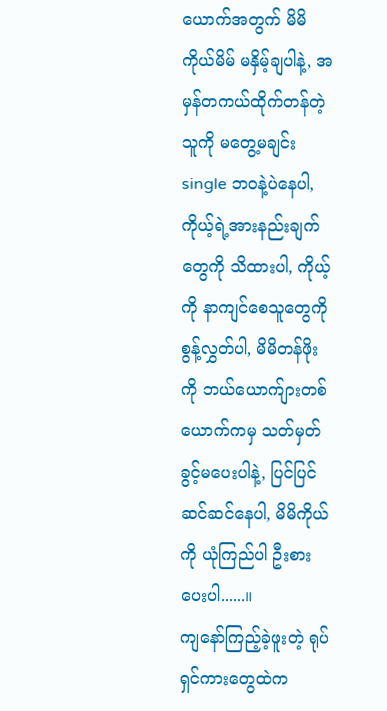ယောက်အတွက် မိမိကိုယ်မိမ် မနှိမ့်ချပါနဲ့, အမှန်တကယ်ထိုက်တန်တဲ့သူကို မတွေ့မချင်း single ဘဝနဲ့ပဲနေပါ, ကိုယ့်ရဲ့အားနည်းချက်တွေကို သိထားပါ, ကိုယ့်ကို နာကျင်စေသူတွေကို စွန့်လွှတ်ပါ, မိမိတန်ဖိုးကို ဘယ်ယောက်ျားတစ်ယောက်ကမှ သတ်မှတ်ခွင့်မပေးပါနဲ့, ပြင်ပြင်ဆင်ဆင်နေပါ, မိမိကိုယ်ကို ယုံကြည်ပါ ဦးစားပေးပါ......။
ကျနော်ကြည့်ခဲ့ဖူးတဲ့ ရုပ်ရှင်ကားတွေထဲက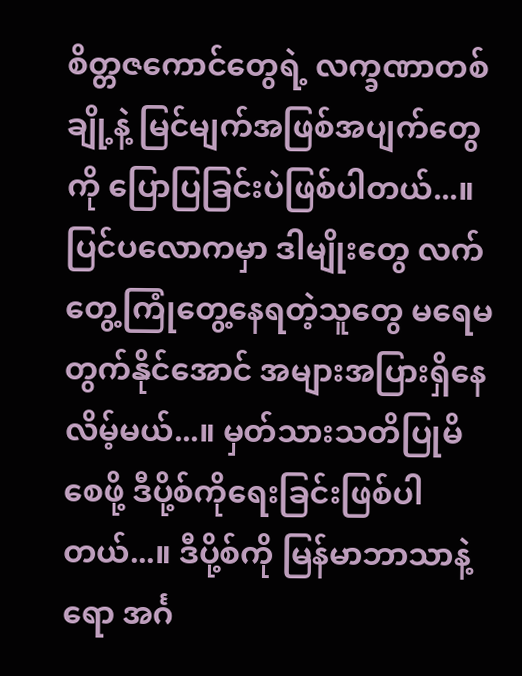စိတ္တဇကောင်တွေရဲ့ လက္ခဏာတစ်ချို့နဲ့ မြင်မျက်အဖြစ်အပျက်တွေကို ပြောပြခြင်းပဲဖြစ်ပါတယ်...။ ပြင်ပလောကမှာ ဒါမျိုးတွေ လက်တွေ့ကြုံတွေ့နေရတဲ့သူတွေ မရေမတွက်နိုင်အောင် အများအပြားရှိနေလိမ့်မယ်...။ မှတ်သားသတိပြုမိစေဖို့ ဒီပို့စ်ကိုရေးခြင်းဖြစ်ပါတယ်...။ ဒီပို့စ်ကို မြန်မာဘာသာနဲ့ရော အင်္ဂ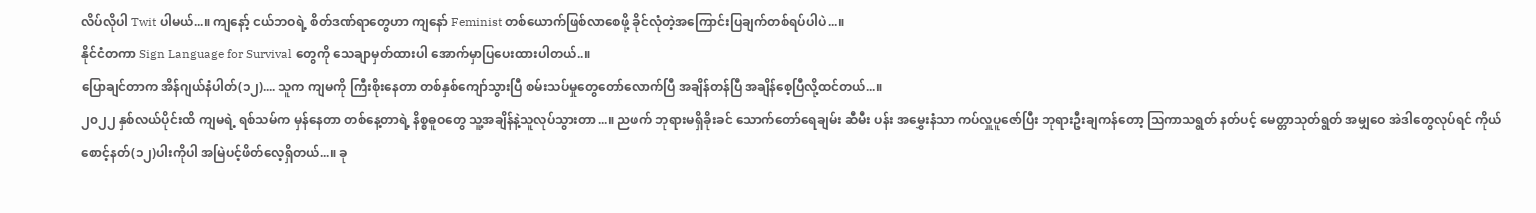လိပ်လိုပါ Twit ပါမယ်...။ ကျနော့် ငယ်ဘဝရဲ့ စိတ်ဒဏ်ရာတွေဟာ ကျနော် Feminist တစ်ယောက်ဖြစ်လာစေဖို့ ခိုင်လုံတဲ့အကြောင်းပြချက်တစ်ရပ်ပါပဲ...။
နိုင်ငံတကာ Sign Language for Survival တွေကို သေချာမှတ်ထားပါ အောက်မှာပြပေးထားပါတယ်..။
ပြောချင်တာက အိန်ဂျယ်နံပါတ်(၁၂).... သူက ကျမကို ကြီးစိုးနေတာ တစ်နှစ်ကျော်သွားပြီ စမ်းသပ်မှုတွေတော်လောက်ပြီ အချိန်တန်ပြီ အချိန်စေ့ပြီလို့ထင်တယ်...။
၂၀၂၂ နှစ်လယ်ပိုင်းထိ ကျမရဲ့ ရစ်သမ်က မှန်နေတာ တစ်နေ့တာရဲ့ နိစ္စဓူဝတွေ သူ့အချိန်နဲ့သူလုပ်သွားတာ...။ ညဖက် ဘုရားမရှိခိုးခင် သောက်တော်ရေချမ်း ဆီမီး ပန်း အမွှေးနံသာ ကပ်လှူပူဇော်ပြီး ဘုရားဦးချကန်တော့ ဩကာသရွတ် နတ်ပင့် မေတ္တာသုတ်ရွတ် အမျှဝေ အဲဒါတွေလုပ်ရင် ကိုယ်စောင့်နတ်(၁၂)ပါးကိုပါ အမြဲပင့်ဖိတ်လေ့ရှိတယ်...။ ခု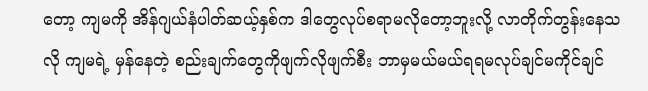တော့ ကျမကို အိန်ဂျယ်နံပါတ်ဆယ့်နှစ်က ဒါတွေလုပ်စရာမလိုတော့ဘူးလို့ လာတိုက်တွန်းနေသလို ကျမရဲ့ မှန်နေတဲ့ စည်းချက်တွေကိုဖျက်လိုဖျက်စီး ဘာမှမယ်မယ်ရရမလုပ်ချင်မကိုင်ချင်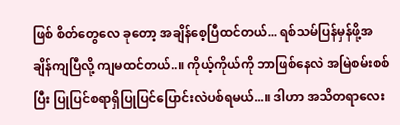ဖြစ် စိတ်တွေလေ ခုတော့ အချိန်စေ့ပြီထင်တယ်... ရစ်သမ်ပြန်မှန်ဖို့အချိန်ကျပြီလို့ ကျမထင်တယ်..။ ကိုယ့်ကိုယ်ကို ဘာဖြစ်နေလဲ အမြဲစမ်းစစ်ပြီး ပြုပြင်စရာရှိပြုပြင်ပြောင်းလဲပစ်ရမယ်...။ ဒါဟာ အသိတရာလေး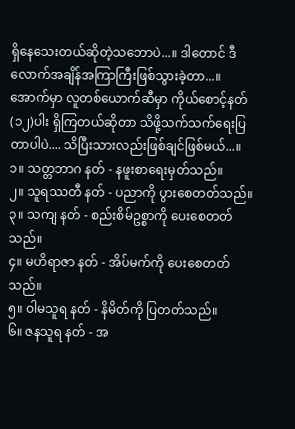ရှိနေသေးတယ်ဆိုတဲ့သဘောပဲ...။ ဒါတောင် ဒီလောက်အချိန်အကြာကြီးဖြစ်သွားခဲ့တာ...။
အောက်မှာ လူတစ်ယောက်ဆီမှာ ကိုယ်စောင့်နတ်(၁၂)ပါး ရှိကြတယ်ဆိုတာ သိဖို့သက်သက်ရေးပြတာပါပဲ.... သိပြီးသားလည်းဖြစ်ချင်ဖြစ်မယ်...။
၁။ သတ္တဘာဂ နတ် - နဖူးစာရေးမှတ်သည်။
၂။ သူရဿတီ နတ် - ပညာကို ပွားစေတတ်သည်။
၃။ သကျ နတ် - စည်းစိမ်ဥစ္စာကို ပေးစေတတ်သည်။
၄။ မဟိရာဇာ နတ် - အိပ်မက်ကို ပေးစေတတ်သည်။
၅။ ဝါမသူရ နတ် - နိမိတ်ကို ပြတတ်သည်။
၆။ ဇနသူရ နတ် - အ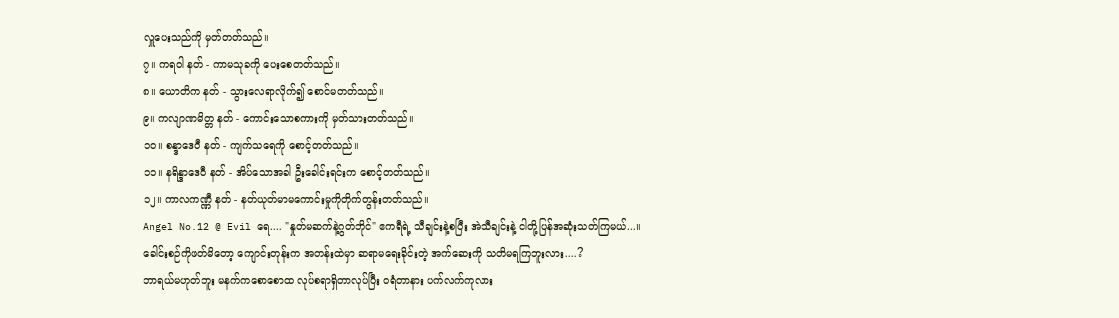လှူပေးသည်ကို မှတ်တတ်သည်။
၇။ ကရဝါ နတ် - ကာမသုခကို ပေးစေတတ်သည်။
၈။ ယောတိက နတ် - သွားလေရာလိုက်၍ စောင်မတတ်သည်။
၉။ ကလျာဏမိတ္တ နတ် - ကောင်းသောစကားကို မှတ်သားတတ်သည်။
၁၀။ စန္ဒာဒေဝီ နတ် - ကျက်သရေကို စောင့်တတ်သည်။
၁၁။ နရိန္ဒာဒေဝီ နတ် - အိပ်သောအခါ ဦးခေါင်းရင်းက စောင့်တတ်သည်။
၁၂။ ကာလကဏ္ဏီ နတ် - နတ်ယုတ်မာမကောင်းမှုကိုတိုက်တွန်းတတ်သည်။
Angel No.12 @ Evil ရေ.... "နှုတ်မဆက်နဲ့ဂွတ်ဘိုင်" ဧကရီရဲ့ သီချင်းနဲ့စပြီး အဲသီချင်းနဲ့ ငါတို့ပြန်အဆုံးသတ်ကြမယ်...။
ခေါင်းစဉ်ကိုဖတ်မိတော့ ကျောင်းတုန်းက အတန်းထဲမှာ ဆရာမရေးခိုင်းတဲ့ အက်ဆေးကို သတိမရကြဘူးလား....?
ဘာရယ်မဟုတ်ဘူး မနက်ကစောစောထ လုပ်စရာရှိတာလုပ်ပြီး ဝရံတာနား ပက်လက်ကုလား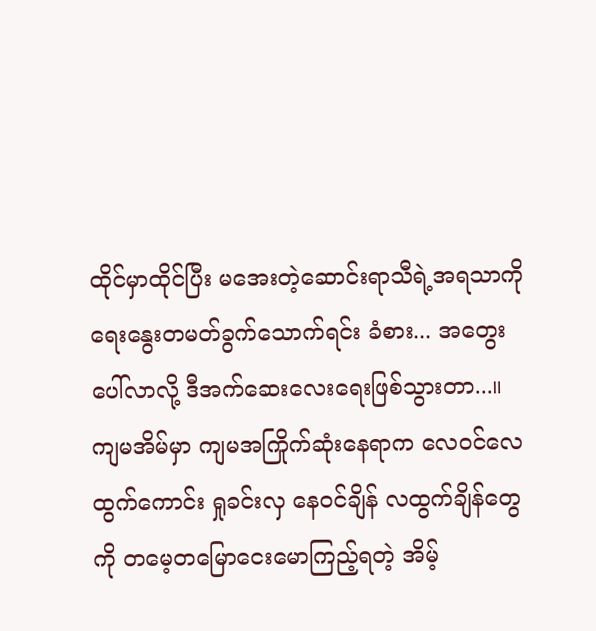ထိုင်မှာထိုင်ပြီး မအေးတဲ့ဆောင်းရာသီရဲ့အရသာကို ရေးနွေးတမတ်ခွက်သောက်ရင်း ခံစား... အတွေးပေါ်လာလို့ ဒီအက်ဆေးလေးရေးဖြစ်သွားတာ...။
ကျမအိမ်မှာ ကျမအကြိုက်ဆုံးနေရာက လေဝင်လေထွက်ကောင်း ရှုခင်းလှ နေဝင်ချိန် လထွက်ချိန်တွေကို တမေ့တမြောငေးမောကြည့်ရတဲ့ အိမ့်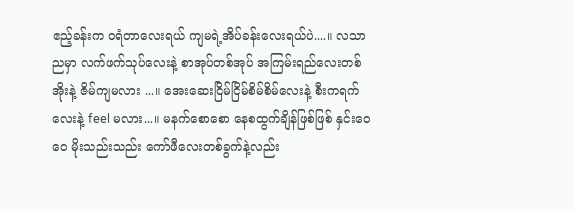ဧည့်ခန်းက ဝရံတာလေးရယ် ကျမရဲ့အိပ်ခန်းလေးရယ်ပဲ....။ လသာညမှာ လက်ဖက်သုပ်လေးနဲ့ စာအုပ်တစ်အုပ် အကြမ်းရည်လေးတစ်အိုးနဲ့ ဇိမ်ကျမလား ...။ အေးဆေးငြိမ်ငြိမ်စိမ်စိမ်လေးနဲ့ စီးကရက်လေးနဲ့ feel မလား...။ မနက်စောစော နေစထွက်ချိန်ဖြစ်ဖြစ် နှင်းဝေဝေ မိုးသည်းသည်း ကော်ဖီလေးတစ်ခွက်နဲ့လည်း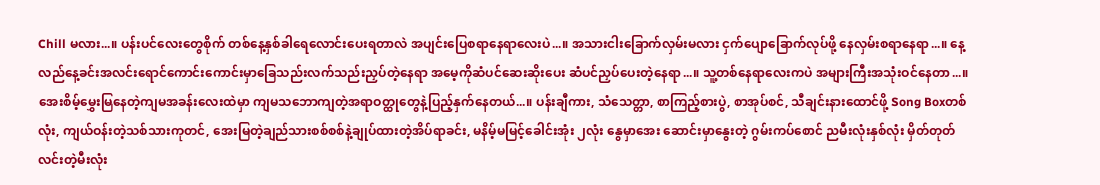Chill မလား...။ ပန်းပင်လေးတွေစိုက် တစ်နေ့နှစ်ခါရေလောင်းပေးရတာလဲ အပျင်းပြေစရာနေရာလေးပဲ...။ အသားငါးခြောက်လှမ်းမလား ငှက်ပျောခြောက်လုပ်ဖို့ နေလှမ်းစရာနေရာ...။ နေ့လည်နေ့ခင်းအလင်းရောင်ကောင်းကောင်းမှာခြေသည်းလက်သည်းညှပ်တဲ့နေရာ အမေ့ကိုဆံပင်ဆေးဆိုးပေး ဆံပင်ညှပ်ပေးတဲ့နေရာ...။ သူ့တစ်နေရာလေးကပဲ အများကြီးအသုံးဝင်နေတာ...။
အေးစိမ့်မွှေးမြနေတဲ့ကျမအခန်းလေးထဲမှာ ကျမသဘောကျတဲ့အရာဝတ္ထုတွေနဲ့ပြည့်နှက်နေတယ်...။ ပန်းချီကား, သံသေတ္တာ, စာကြည့်စားပွဲ, စာအုပ်စင်, သီချင်းနားထောင်ဖို့ Song Boxတစ်လုံး, ကျယ်ဝန်းတဲ့သစ်သားကုတင်, အေးမြတဲ့ချည်သားစစ်စစ်နဲ့ချုပ်ထားတဲ့အိပ်ရာခင်း, မနိမ့်မမြင့်ခေါင်းအုံး ၂လုံး နွေမှာအေး ဆောင်းမှာနွေးတဲ့ ဂွမ်းကပ်စောင် ညမီးလုံးနှစ်လုံး မှိတ်တုတ်လင်းတဲ့မီးလုံး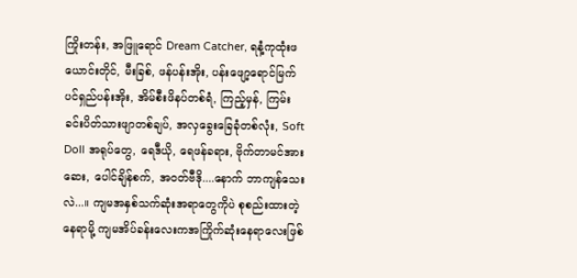ကြိုးတန်း, အဖြူရောင် Dream Catcher, ရနံ့ကုထုံးဖယောင်းတိုင်, မီးခြစ်, ဖန်ပန်းအိုး, ပန်းဖျော့ရောင်မြက်ပင်ရှည်ပန်းအိုး, အိမ်စီးဖိနပ်တစ်ရံ, ကြည့်မှန်, ကြမ်းခင်းပိတ်သားဖျာတစ်ချပ်, အလှခွေးခြေခုံတစ်လုံး, Soft Doll အရုပ်တွေ, ရေဒီယို, ရေဖန်ခရား, ဗိုက်တာမင်အားဆေး, ပေါင်ချိန်စက်, အဝတ်ဗီဒို....နောက် ဘာကျန်သေးလဲ...။ ကျမအနှစ်သက်ဆုံးအရာတွေကိုပဲ စုစည်းထားတဲ့နေရာမို့ ကျမအိပ်ခန်းလေးကအကြိုက်ဆုံးနေရာလေးဖြစ်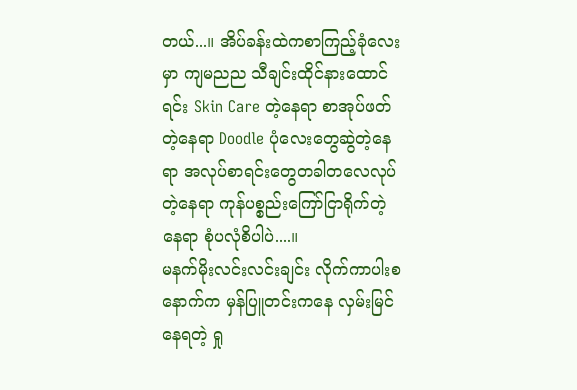တယ်...။ အိပ်ခန်းထဲကစာကြည့်ခုံလေးမှာ ကျမညည သီချင်းထိုင်နားထောင်ရင်း Skin Care တဲ့နေရာ စာအုပ်ဖတ်တဲ့နေရာ Doodle ပုံလေးတွေဆွဲတဲ့နေရာ အလုပ်စာရင်းတွေတခါတလေလုပ်တဲ့နေရာ ကုန်ပစ္စည်းကြော်ငြာရိုက်တဲ့နေရာ စုံပလုံစိပါပဲ....။
မနက်မိုးလင်းလင်းချင်း လိုက်ကာပါးစနောက်က မှန်ပြူတင်းကနေ လှမ်းမြင်နေရတဲ့ ရှု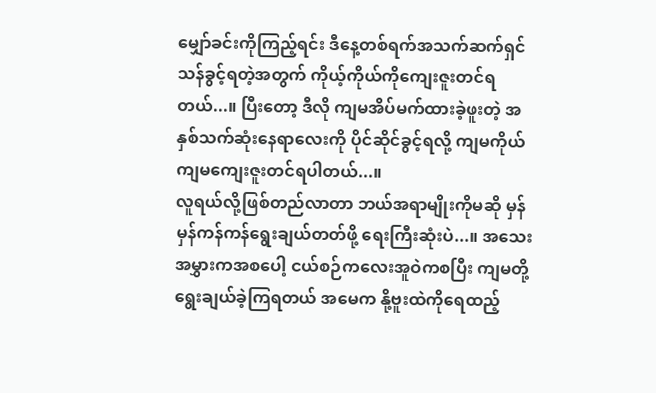မျှော်ခင်းကိုကြည့်ရင်း ဒီနေ့တစ်ရက်အသက်ဆက်ရှင်သန်ခွင့်ရတဲ့အတွက် ကိုယ့်ကိုယ်ကိုကျေးဇူးတင်ရတယ်...။ ပြီးတော့ ဒီလို ကျမအိပ်မက်ထားခဲ့ဖူးတဲ့ အနှစ်သက်ဆုံးနေရာလေးကို ပိုင်ဆိုင်ခွင့်ရလို့ ကျမကိုယ်ကျမကျေးဇူးတင်ရပါတယ်...။
လူရယ်လို့ဖြစ်တည်လာတာ ဘယ်အရာမျိုးကိုမဆို မှန်မှန်ကန်ကန်ရွေးချယ်တတ်ဖို့ ရေးကြီးဆုံးပဲ...။ အသေးအမွှားကအစပေါ့ ငယ်စဉ်ကလေးအူဝဲကစပြီး ကျမတို့ရွေးချယ်ခဲ့ကြရတယ် အမေက နို့ဗူးထဲကိုရေထည့်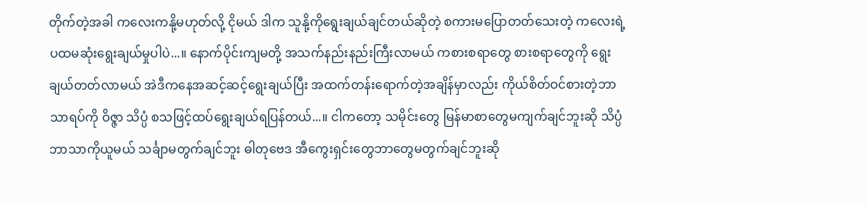တိုက်တဲ့အခါ ကလေးကနို့မဟုတ်လို့ ငိုမယ် ဒါက သူနို့ကိုရွေးချယ်ချင်တယ်ဆိုတဲ့ စကားမပြောတတ်သေးတဲ့ ကလေးရဲ့ပထမဆုံးရွေးချယ်မှုပါပဲ...။ နောက်ပိုင်းကျမတို့ အသက်နည်းနည်းကြီးလာမယ် ကစားစရာတွေ စားစရာတွေကို ရွေးချယ်တတ်လာမယ် အဲဒီကနေအဆင့်ဆင့်ရွေးချယ်ပြီး အထက်တန်းရောက်တဲ့အချိန်မှာလည်း ကိုယ်စိတ်ဝင်စားတဲ့ဘာသာရပ်ကို ဝိဇ္ဇာ သိပ္ပံ စသဖြင့်ထပ်ရွေးချယ်ရပြန်တယ်...။ ငါကတော့ သမိုင်းတွေ မြန်မာစာတွေမကျက်ချင်ဘူးဆို သိပ္ပံဘာသာကိုယူမယ် သင်္ချာမတွက်ချင်ဘူး ဓါတုဗေဒ အီကွေးရှင်းတွေဘာတွေမတွက်ချင်ဘူးဆို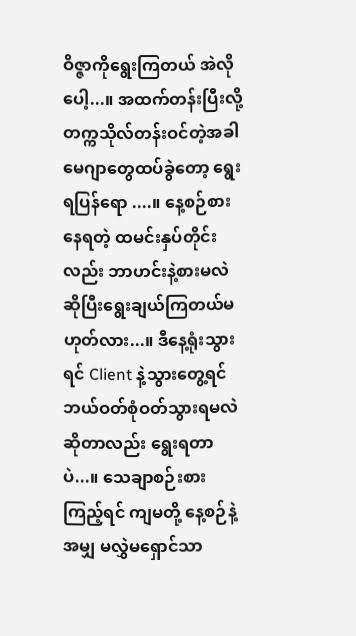ဝိဇ္ဇာကိုရွေးကြတယ် အဲလိုပေါ့...။ အထက်တန်းပြီးလို့ တက္ကသိုလ်တန်းဝင်တဲ့အခါ မေဂျာတွေထပ်ခွဲတော့ ရွေးရပြန်ရော ....။ နေ့စဉ်စားနေရတဲ့ ထမင်းနှပ်တိုင်းလည်း ဘာဟင်းနဲ့စားမလဲဆိုပြီးရွေးချယ်ကြတယ်မဟုတ်လား...။ ဒီနေ့ရုံးသွားရင် Client နဲ့သွားတွေ့ရင် ဘယ်ဝတ်စုံဝတ်သွားရမလဲဆိုတာလည်း ရွေးရတာပဲ...။ သေချာစဉ်းစားကြည့်ရင် ကျမတို့ နေ့စဉ်နဲ့အမျှ မလွှဲမရှောင်သာ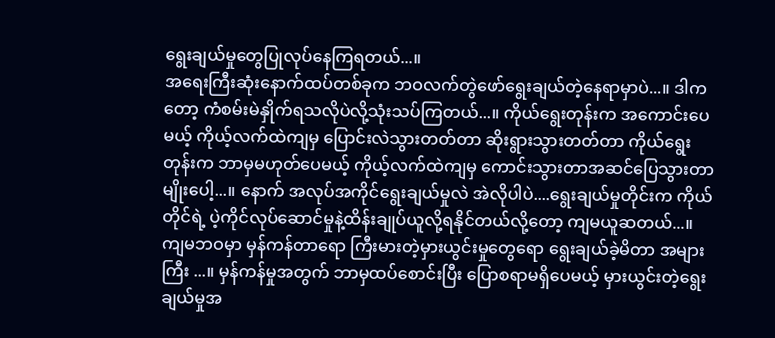ရွေးချယ်မှုတွေပြုလုပ်နေကြရတယ်...။
အရေးကြီးဆုံးနောက်ထပ်တစ်ခုက ဘဝလက်တွဲဖော်ရွေးချယ်တဲ့နေရာမှာပဲ...။ ဒါကတော့ ကံစမ်းမဲနှိုက်ရသလိုပဲလို့သုံးသပ်ကြတယ်...။ ကိုယ်ရွေးတုန်းက အကောင်းပေမယ့် ကိုယ့်လက်ထဲကျမှ ပြောင်းလဲသွားတတ်တာ ဆိုးရွားသွားတတ်တာ ကိုယ်ရွေးတုန်းက ဘာမှမဟုတ်ပေမယ့် ကိုယ့်လက်ထဲကျမှ ကောင်းသွားတာအဆင်ပြေသွားတာမျိုးပေါ့...။ နောက် အလုပ်အကိုင်ရွေးချယ်မှုလဲ အဲလိုပါပဲ....ရွေးချယ်မှုတိုင်းက ကိုယ်တိုင်ရဲ့ ပဲ့ကိုင်လုပ်ဆောင်မှုနဲ့ထိန်းချုပ်ယူလို့ရနိုင်တယ်လို့တော့ ကျမယူဆတယ်...။ ကျမဘဝမှာ မှန်ကန်တာရော ကြီးမားတဲ့မှားယွင်းမှုတွေရော ရွေးချယ်ခဲ့မိတာ အများကြီး ...။ မှန်ကန်မှုအတွက် ဘာမှထပ်စောင်းပြီး ပြောစရာမရှိပေမယ့် မှားယွင်းတဲ့ရွေးချယ်မှုအ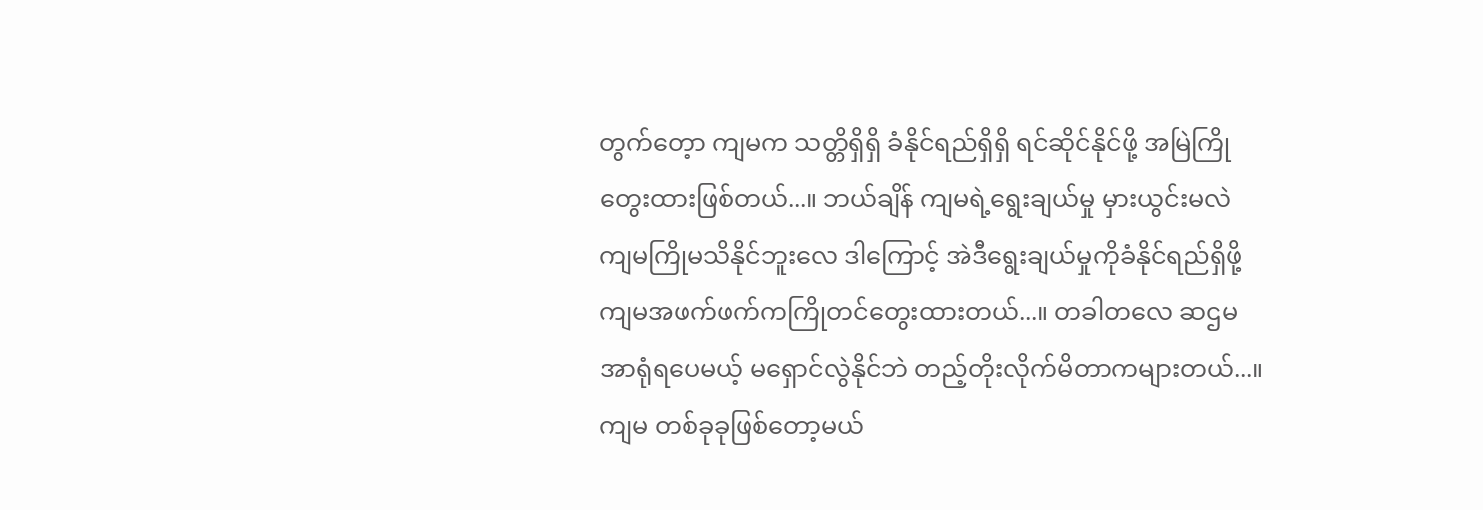တွက်တေ့ာ ကျမက သတ္တိရှိရှိ ခံနိုင်ရည်ရှိရှိ ရင်ဆိုင်နိုင်ဖို့ အမြဲကြိုတွေးထားဖြစ်တယ်...။ ဘယ်ချိန် ကျမရဲ့ရွေးချယ်မှု မှားယွင်းမလဲ ကျမကြိုမသိနိုင်ဘူးလေ ဒါကြောင့် အဲဒီရွေးချယ်မှုကိုခံနိုင်ရည်ရှိဖို့ ကျမအဖက်ဖက်ကကြိုတင်တွေးထားတယ်...။ တခါတလေ ဆဌမအာရုံရပေမယ့် မရှောင်လွဲနိုင်ဘဲ တည့်တိုးလိုက်မိတာကများတယ်...။ ကျမ တစ်ခုခုဖြစ်တော့မယ်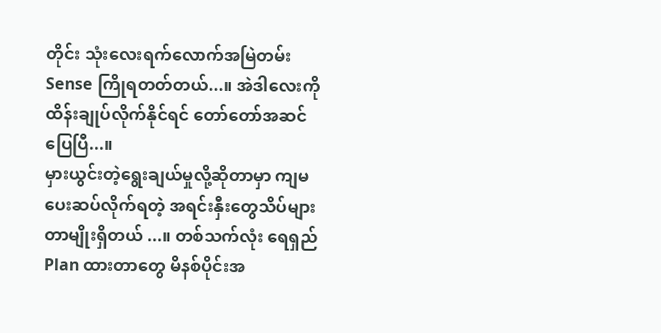တိုင်း သုံးလေးရက်လောက်အမြဲတမ်း Sense ကြိုရတတ်တယ်...။ အဲဒါလေးကို ထိန်းချုပ်လိုက်နိုင်ရင် တော်တော်အဆင်ပြေပြီ...။
မှားယွင်းတဲ့ရွေးချယ်မှုလို့ဆိုတာမှာ ကျမပေးဆပ်လိုက်ရတဲ့ အရင်းနှီးတွေသိပ်များတာမျိုးရှိတယ် ...။ တစ်သက်လုံး ရေရှည် Plan ထားတာတွေ မိနစ်ပိုင်းအ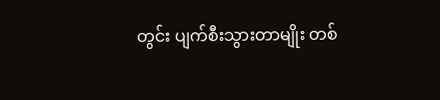တွင်း ပျက်စီးသွားတာမျိုး တစ်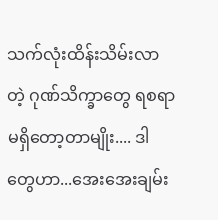သက်လုံးထိန်းသိမ်းလာတဲ့ ဂုဏ်သိက္ခာတွေ ရစရာမရှိတော့တာမျိုး.... ဒါတွေဟာ...အေးအေးချမ်း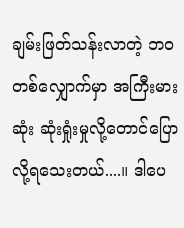ချမ်းဖြတ်သန်းလာတဲ့ ဘဝတစ်လျှောက်မှာ အကြီးမားဆုံး ဆုံးရှုံးမှုလို့တောင်ပြောလို့ရသေးတယ်....။ ဒါပေ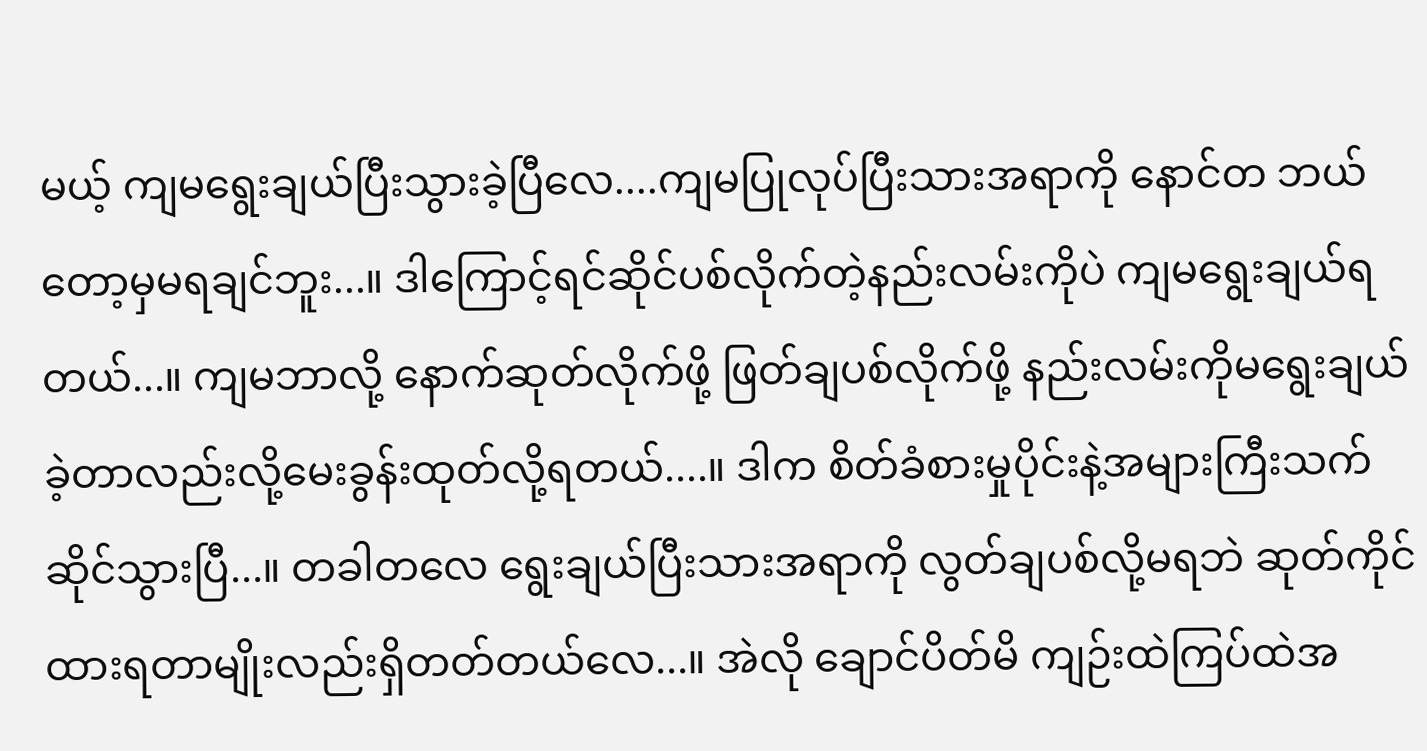မယ့် ကျမရွေးချယ်ပြီးသွားခဲ့ပြီလေ....ကျမပြုလုပ်ပြီးသားအရာကို နောင်တ ဘယ်တော့မှမရချင်ဘူး...။ ဒါကြောင့်ရင်ဆိုင်ပစ်လိုက်တဲ့နည်းလမ်းကိုပဲ ကျမရွေးချယ်ရတယ်...။ ကျမဘာလို့ နောက်ဆုတ်လိုက်ဖို့ ဖြတ်ချပစ်လိုက်ဖို့ နည်းလမ်းကိုမရွေးချယ်ခဲ့တာလည်းလို့မေးခွန်းထုတ်လို့ရတယ်....။ ဒါက စိတ်ခံစားမှုပိုင်းနဲ့အများကြီးသက်ဆိုင်သွားပြီ...။ တခါတလေ ရွေးချယ်ပြီးသားအရာကို လွတ်ချပစ်လို့မရဘဲ ဆုတ်ကိုင်ထားရတာမျိုးလည်းရှိတတ်တယ်လေ...။ အဲလို ချောင်ပိတ်မိ ကျဉ်းထဲကြပ်ထဲအ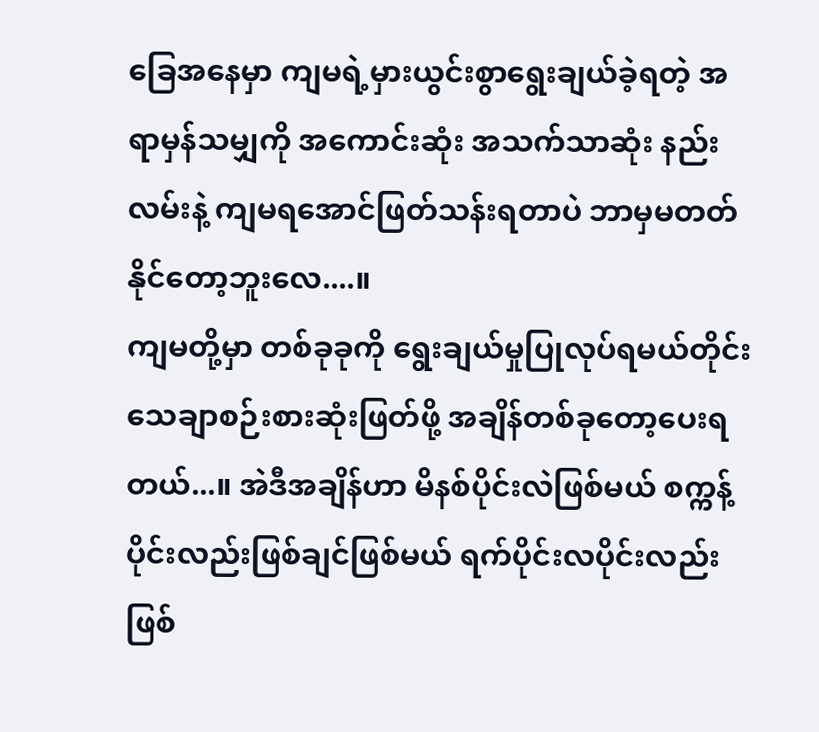ခြေအနေမှာ ကျမရဲ့မှားယွင်းစွာရွေးချယ်ခဲ့ရတဲ့ အရာမှန်သမျှကို အကောင်းဆုံး အသက်သာဆုံး နည်းလမ်းနဲ့ ကျမရအောင်ဖြတ်သန်းရတာပဲ ဘာမှမတတ်နိုင်တော့ဘူးလေ....။
ကျမတို့မှာ တစ်ခုခုကို ရွေးချယ်မှုပြုလုပ်ရမယ်တိုင်း သေချာစဉ်းစားဆုံးဖြတ်ဖို့ အချိန်တစ်ခုတော့ပေးရတယ်...။ အဲဒီအချိန်ဟာ မိနစ်ပိုင်းလဲဖြစ်မယ် စက္ကန့်ပိုင်းလည်းဖြစ်ချင်ဖြစ်မယ် ရက်ပိုင်းလပိုင်းလည်း ဖြစ်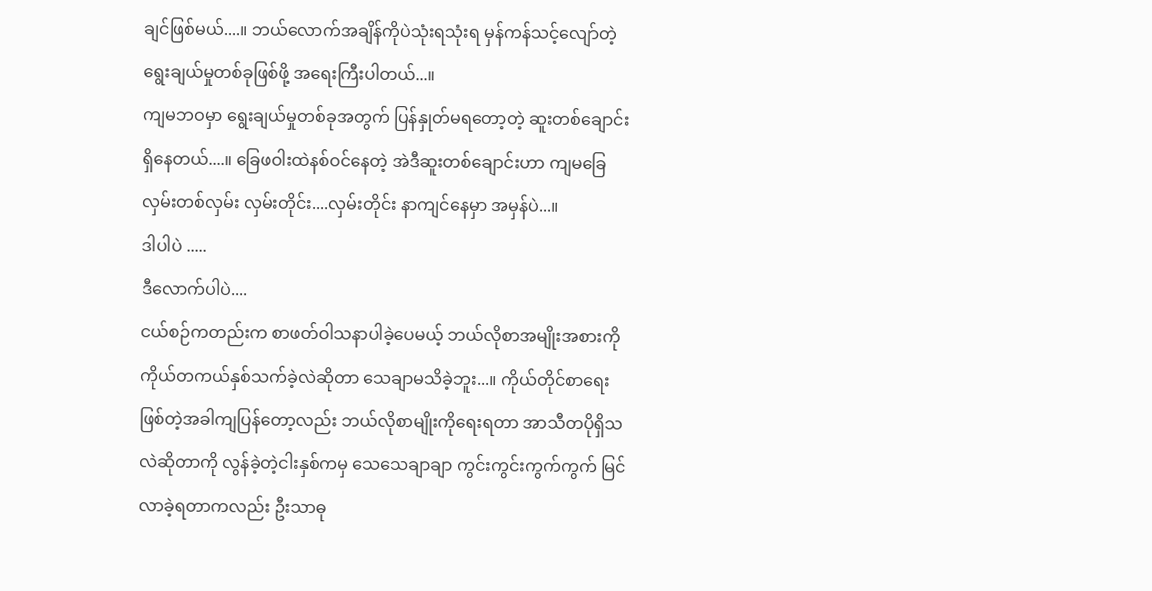ချင်ဖြစ်မယ်....။ ဘယ်လောက်အချိန်ကိုပဲသုံးရသုံးရ မှန်ကန်သင့်လျော်တဲ့ ရွေးချယ်မှုတစ်ခုဖြစ်ဖို့ အရေးကြီးပါတယ်...။
ကျမဘဝမှာ ရွေးချယ်မှုတစ်ခုအတွက် ပြန်နှုတ်မရတော့တဲ့ ဆူးတစ်ချောင်းရှိနေတယ်....။ ခြေဖဝါးထဲနစ်ဝင်နေတဲ့ အဲဒီဆူးတစ်ချောင်းဟာ ကျမခြေလှမ်းတစ်လှမ်း လှမ်းတိုင်း....လှမ်းတိုင်း နာကျင်နေမှာ အမှန်ပဲ...။
ဒါပါပဲ .....
ဒီလောက်ပါပဲ....
ငယ်စဉ်ကတည်းက စာဖတ်ဝါသနာပါခဲ့ပေမယ့် ဘယ်လိုစာအမျိုးအစားကိုကိုယ်တကယ်နှစ်သက်ခဲ့လဲဆိုတာ သေချာမသိခဲ့ဘူး...။ ကိုယ်တိုင်စာရေးဖြစ်တဲ့အခါကျပြန်တော့လည်း ဘယ်လိုစာမျိုးကိုရေးရတာ အာသီတပိုရှိသလဲဆိုတာကို လွန်ခဲ့တဲ့ငါးနှစ်ကမှ သေသေချာချာ ကွင်းကွင်းကွက်ကွက် မြင်လာခဲ့ရတာကလည်း ဦးသာဓု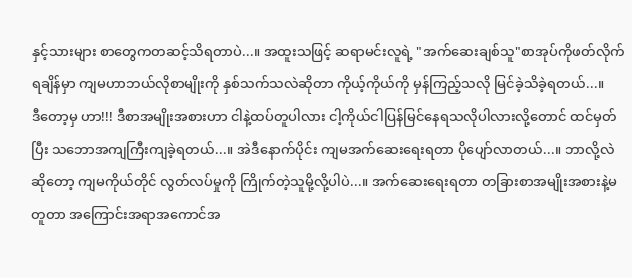နှင့်သားများ စာတွေကတဆင့်သိရတာပဲ...။ အထူးသဖြင့် ဆရာမင်းလူရဲ့ "အက်ဆေးချစ်သူ"စာအုပ်ကိုဖတ်လိုက်ရချိန်မှာ ကျမဟာဘယ်လိုစာမျိုးကို နှစ်သက်သလဲဆိုတာ ကိုယ့်ကိုယ်ကို မှန်ကြည့်သလို မြင်ခဲ့သိခဲ့ရတယ်...။
ဒီတော့မှ ဟာ!!! ဒီစာအမျိုးအစားဟာ ငါနဲ့ထပ်တူပါလား ငါ့ကိုယ်ငါပြန်မြင်နေရသလိုပါလားလို့တောင် ထင်မှတ်ပြီး သဘောအကျကြီးကျခဲ့ရတယ်...။ အဲဒီနောက်ပိုင်း ကျမအက်ဆေးရေးရတာ ပိုပျော်လာတယ်...။ ဘာလို့လဲဆိုတော့ ကျမကိုယ်တိုင် လွတ်လပ်မှုကို ကြိုက်တဲ့သူမို့လို့ပါပဲ...။ အက်ဆေးရေးရတာ တခြားစာအမျိုးအစားနဲ့မတူတာ အကြောင်းအရာအကောင်အ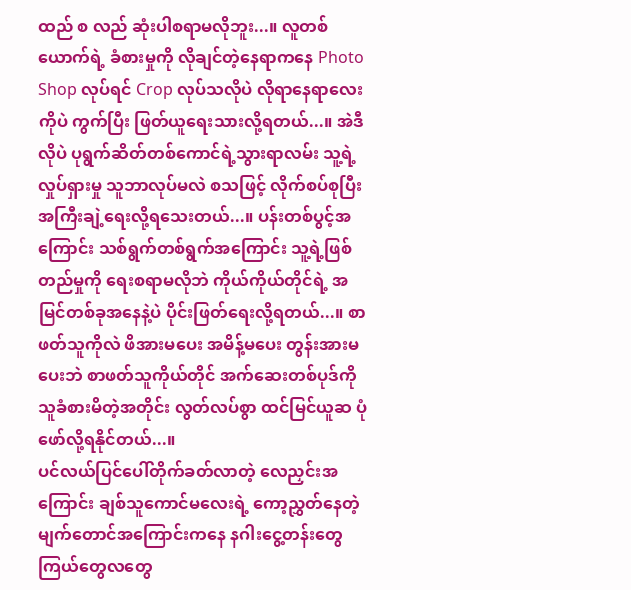ထည် စ လည် ဆုံးပါစရာမလိုဘူး...။ လူတစ်ယောက်ရဲ့ ခံစားမှုကို လိုချင်တဲ့နေရာကနေ Photo Shop လုပ်ရင် Crop လုပ်သလိုပဲ လိုရာနေရာလေးကိုပဲ ကွက်ပြီး ဖြတ်ယူရေးသားလို့ရတယ်...။ အဲဒီလိုပဲ ပုရွက်ဆိတ်တစ်ကောင်ရဲ့သွားရာလမ်း သူ့ရဲ့ လှုပ်ရှားမှု သူဘာလုပ်မလဲ စသဖြင့် လိုက်စပ်စုပြီး အကြီးချဲ့ရေးလို့ရသေးတယ်...။ ပန်းတစ်ပွင့်အကြောင်း သစ်ရွက်တစ်ရွက်အကြောင်း သူ့ရဲ့ဖြစ်တည်မှုကို ရေးစရာမလိုဘဲ ကိုယ်ကိုယ်တိုင်ရဲ့ အမြင်တစ်ခုအနေနဲ့ပဲ ပိုင်းဖြတ်ရေးလို့ရတယ်...။ စာဖတ်သူကိုလဲ ဖိအားမပေး အမိန့်မပေး တွန်းအားမပေးဘဲ စာဖတ်သူကိုယ်တိုင် အက်ဆေးတစ်ပုဒ်ကို သူခံစားမိတဲ့အတိုင်း လွတ်လပ်စွာ ထင်မြင်ယူဆ ပုံဖော်လို့ရနိုင်တယ်...။
ပင်လယ်ပြင်ပေါ်တိုက်ခတ်လာတဲ့ လေညှင်းအကြောင်း ချစ်သူကောင်မလေးရဲ့ ကော့ညွှတ်နေတဲ့ မျက်တောင်အကြောင်းကနေ နဂါးငွေ့တန်းတွေ ကြယ်တွေလတွေ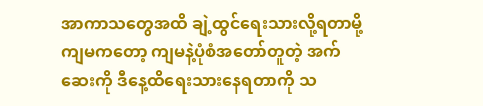အာကာသတွေအထိ ချဲ့ထွင်ရေးသားလို့ရတာမို့ ကျမကတော့ ကျမနဲ့ပုံစံအတော်တူတဲ့ အက်ဆေးကို ဒီနေ့ထိရေးသားနေရတာကို သ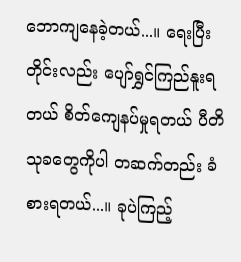ဘောကျနေခဲ့တယ်...။ ရေးပြီးတိုင်းလည်း ပျော်ရွှင်ကြည်နူးရတယ် စိတ်ကျေနပ်မှုရတယ် ပီတိသုခတွေကိုပါ တဆက်တည်း ခံစားရတယ်...။ ခုပဲကြည့်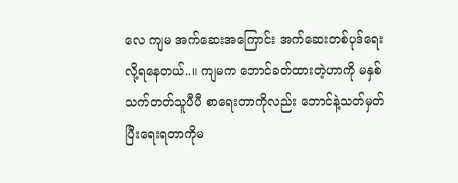လေ ကျမ အက်ဆေးအကြောင်း အက်ဆေးတစ်ပုဒ်ရေးလို့ရနေတယ်..။ ကျမက ဘောင်ခတ်ထားတဲ့ဟာကို မနှစ်သက်တတ်သူပီပီ စာရေးတာကိုလည်း ဘောင်နဲ့သတ်မှတ်ပြီးရေးရတာကိုမ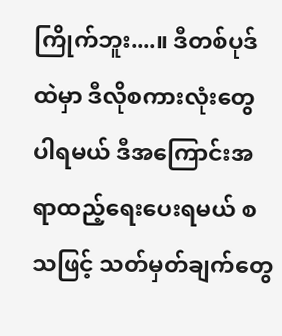ကြိုက်ဘူး....။ ဒီတစ်ပုဒ်ထဲမှာ ဒီလိုစကားလုံးတွေပါရမယ် ဒီအကြောင်းအရာထည့်ရေးပေးရမယ် စသဖြင့် သတ်မှတ်ချက်တွေ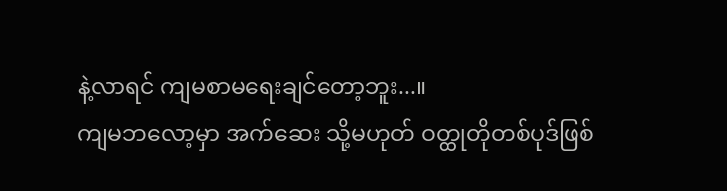နဲ့လာရင် ကျမစာမရေးချင်တော့ဘူး...။
ကျမဘလော့မှာ အက်ဆေး သို့မဟုတ် ဝတ္ထုတိုတစ်ပုဒ်ဖြစ်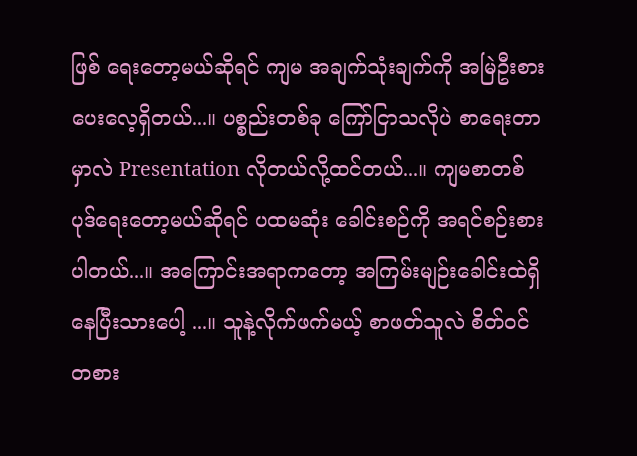ဖြစ် ရေးတော့မယ်ဆိုရင် ကျမ အချက်သုံးချက်ကို အမြဲဦးစားပေးလေ့ရှိတယ်...။ ပစ္စည်းတစ်ခု ကြော်ငြာသလိုပဲ စာရေးတာမှာလဲ Presentation လိုတယ်လို့ထင်တယ်...။ ကျမစာတစ်ပုဒ်ရေးတော့မယ်ဆိုရင် ပထမဆုံး ခေါင်းစဉ်ကို အရင်စဉ်းစားပါတယ်...။ အကြောင်းအရာကတော့ အကြမ်းမျဉ်းခေါင်းထဲရှိနေပြီးသားပေါ့ ...။ သူနဲ့လိုက်ဖက်မယ့် စာဖတ်သူလဲ စိတ်ဝင်တစား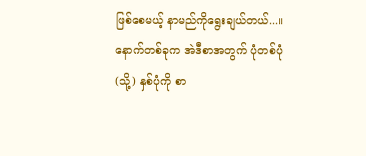ဖြစ်စေမယ့် နာမည်ကိုရွေးချယ်တယ်...။ နောက်တစ်ခုက အဲဒီစာအတွက် ပုံတစ်ပုံ (သို့) နှစ်ပုံကို စာ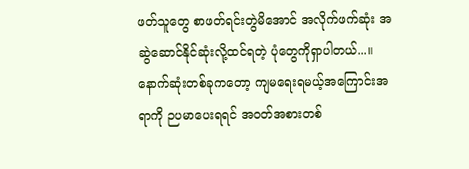ဖတ်သူတွေ စာဖတ်ရင်းတွဲမိအောင် အလိုက်ဖက်ဆုံး အဆွဲဆောင်နိုင်ဆုံးလို့ထင်ရတဲ့ ပုံတွေကိုရှာပါတယ်...။ နောက်ဆုံးတစ်ခုကတော့ ကျမရေးရမယ့်အကြောင်းအရာကို ဉပမာပေးရရင် အဝတ်အစားတစ်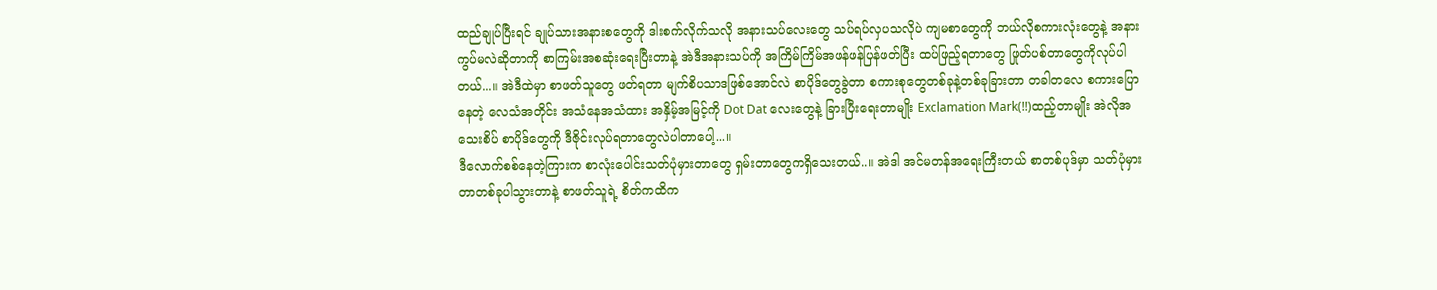ထည်ချုပ်ပြီးရင် ချုပ်သားအနားစတွေကို ဒါးစက်လိုက်သလို အနားသပ်လေးတွေ သပ်ရပ်လှပသလိုပဲ ကျမစာတွေကို ဘယ်လိုစကားလုံးတွေနဲ့ အနားကွပ်မလဲဆိုတာကို စာကြမ်းအစဆုံးရေးပြီးတာနဲ့ အဲဒီအနားသပ်ကို အကြိမ်ကြိမ်အဖန်ဖန်ပြန်ဖတ်ပြီး ထပ်ဖြည့်ရတာတွေ ဖြုတ်ပစ်တာတွေကိုလုပ်ပါတယ်...။ အဲဒီထဲမှာ စာဖတ်သူတွေ ဖတ်ရတာ မျက်စိပသာဒဖြစ်အောင်လဲ စာပိုဒ်တွေခွဲတာ စကားစုတွေတစ်ခုနဲ့တစ်ခုခြားတာ တခါတလေ စကားပြောနေတဲ့ လေသံအတိုင်း အသံနေအသံထား အနှိမ့်အမြင့်ကို Dot Dat လေးတွေနဲ့ ခြားပြီးရေးတာမျိုး Exclamation Mark(!!)ထည့်တာမျိုး အဲလိုအသေးစိပ် စာပိုဒ်တွေကို ဒီဇိုင်းလုပ်ရတာတွေလဲပါတာပေါ့...။
ဒီလောက်စစ်နေတဲ့ကြားက စာလုံးပေါင်းသတ်ပုံမှားတာတွေ ရှမ်းတာတွေကရှိသေးတယ်..။ အဲဒါ အင်မတန်အရေးကြီးတယ် စာတစ်ပုဒ်မှာ သတ်ပုံမှားတာတစ်ခုပါသွားတာနဲ့ စာဖတ်သူရဲ့ စိတ်ကထိက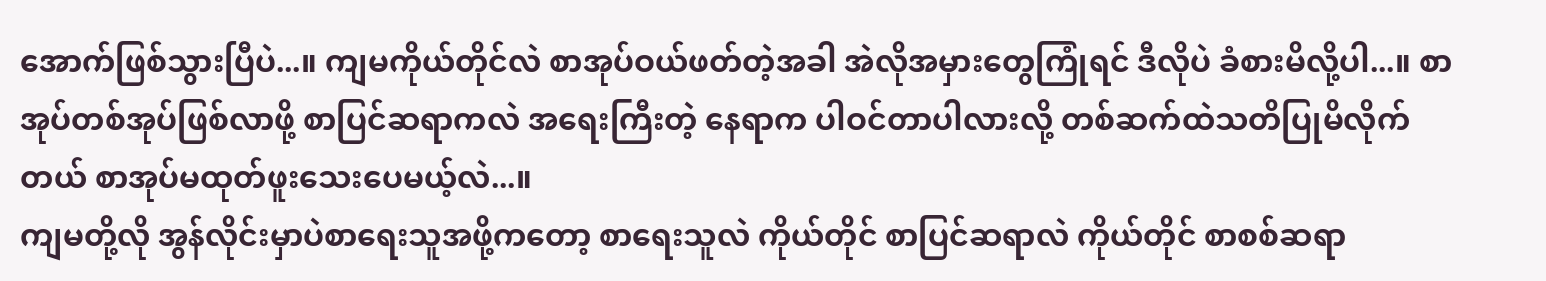အောက်ဖြစ်သွားပြီပဲ...။ ကျမကိုယ်တိုင်လဲ စာအုပ်ဝယ်ဖတ်တဲ့အခါ အဲလိုအမှားတွေကြုံရင် ဒီလိုပဲ ခံစားမိလို့ပါ...။ စာအုပ်တစ်အုပ်ဖြစ်လာဖို့ စာပြင်ဆရာကလဲ အရေးကြီးတဲ့ နေရာက ပါဝင်တာပါလားလို့ တစ်ဆက်ထဲသတိပြုမိလိုက်တယ် စာအုပ်မထုတ်ဖူးသေးပေမယ့်လဲ...။
ကျမတို့လို အွန်လိုင်းမှာပဲစာရေးသူအဖို့ကတော့ စာရေးသူလဲ ကိုယ်တိုင် စာပြင်ဆရာလဲ ကိုယ်တိုင် စာစစ်ဆရာ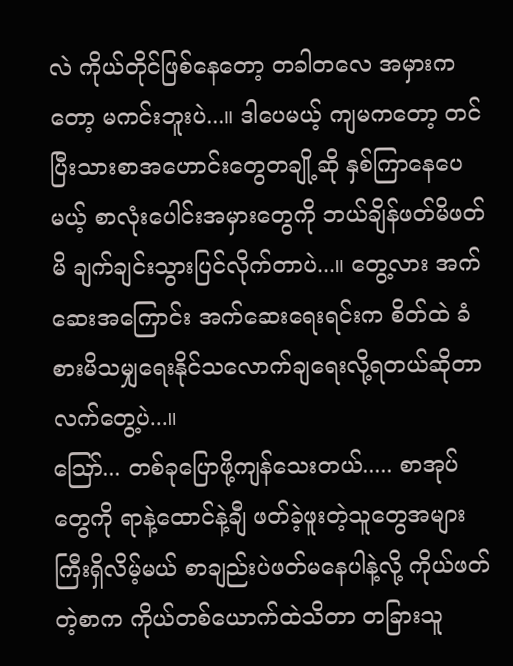လဲ ကိုယ်တိုင်ဖြစ်နေတော့ တခါတလေ အမှားကတော့ မကင်းဘူးပဲ...။ ဒါပေမယ့် ကျမကတော့ တင်ပြီးသားစာအဟောင်းတွေတချို့ဆို နှစ်ကြာနေပေမယ့် စာလုံးပေါင်းအမှားတွေကို ဘယ်ချိန်ဖတ်မိဖတ်မိ ချက်ချင်းသွားပြင်လိုက်တာပဲ...။ တွေ့လား အက်ဆေးအကြောင်း အက်ဆေးရေးရင်းက စိတ်ထဲ ခံစားမိသမျှရေးနိုင်သလောက်ချရေးလို့ရတယ်ဆိုတာ လက်တွေ့ပဲ...။
ဪ... တစ်ခုပြောဖို့ကျန်သေးတယ်..... စာအုပ်တွေကို ရာနဲ့ထောင်နဲ့ချီ ဖတ်ခဲ့ဖူးတဲ့သူတွေအများကြီးရှိလိမ့်မယ် စာချည်းပဲဖတ်မနေပါနဲ့လို့ ကိုယ်ဖတ်တဲ့စာက ကိုယ်တစ်ယောက်ထဲသိတာ တခြားသူ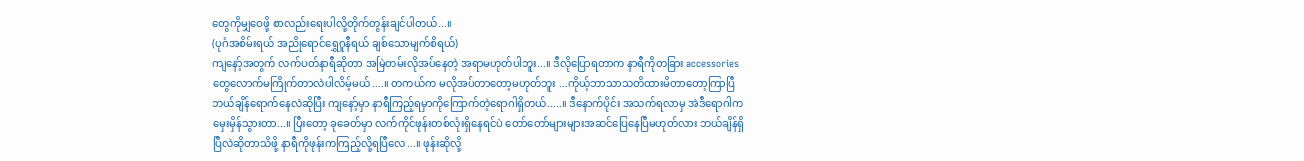တွေကိုမျှဝေဖို့ စာလည်းရေးပါလို့တိုက်တွန်းချင်ပါတယ်...။
(ပုဂံအစိမ်းရယ် အညိုရောင်ရွှေဂူနီရယ် ချစ်သောမျက်စိရယ်)
ကျနော့်အတွက် လက်ပတ်နာရီဆိုတာ အမြဲတမ်းလိုအပ်နေတဲ့ အရာမဟုတ်ပါဘူး...။ ဒီလိုပြောရတာက နာရီကိုတခြား accessories တွေလောက်မကြိုက်တာလဲပါလိမ့်မယ်....။ တကယ်က မလိုအပ်တာတော့မဟုတ်ဘူး ...ကိုယ့်ဘာသာသတိထားမိတာတော့ကြာပြီ ဘယ်ချိန်ရောက်နေလဲဆိုပြီး ကျနော့်မှာ နာရီကြည့်ရမှာကိုကြောက်တဲ့ရောဂါရှိတယ်.....။ ဒီနောက်ပိုင်း အသက်ရလာမှ အဲဒီရောဂါက မှေးမှိန်သွားတာ...။ ပြီးတော့ ခုခေတ်မှာ လက်ကိုင်ဖုန်းတစ်လုံးရှိနေရင်ပဲ တော်တော်များများအဆင်ပြေနေပြီမဟုတ်လား ဘယ်ချိန်ရှိပြီလဲဆိုတာသိဖို့ နာရီကိုဖုန်းကကြည့်လို့ရပြီလေ...။ ဖုန်းဆိုလို့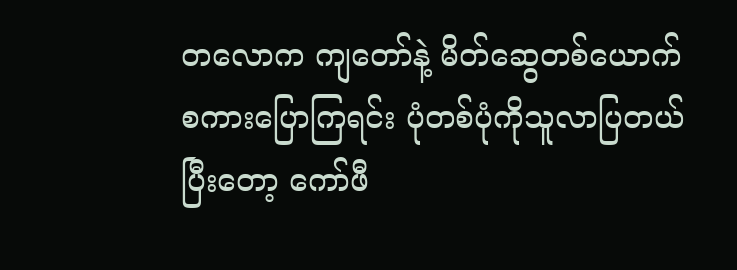တလောက ကျတော်နဲ့ မိတ်ဆွေတစ်ယောက်စကားပြောကြရင်း ပုံတစ်ပုံကိုသူလာပြတယ် ပြီးတော့ ကော်ဖီ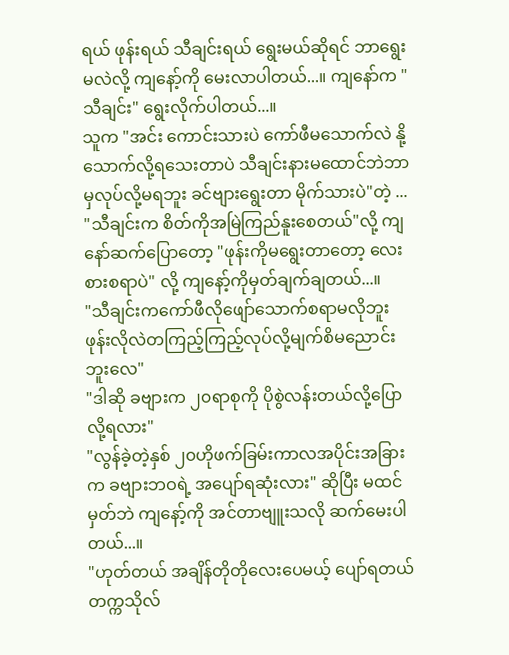ရယ် ဖုန်းရယ် သီချင်းရယ် ရွေးမယ်ဆိုရင် ဘာရွေးမလဲလို့ ကျနော့်ကို မေးလာပါတယ်...။ ကျနော်က "သီချင်း" ရွေးလိုက်ပါတယ်...။
သူက "အင်း ကောင်းသားပဲ ကော်ဖီမသောက်လဲ နို့သောက်လို့ရသေးတာပဲ သီချင်းနားမထောင်ဘဲဘာမှလုပ်လို့မရဘူး ခင်ဗျားရွေးတာ မိုက်သားပဲ"တဲ့ ... "သီချင်းက စိတ်ကိုအမြဲကြည်နူးစေတယ်"လို့ ကျနော်ဆက်ပြောတော့ "ဖုန်းကိုမရွေးတာတော့ လေးစားစရာပဲ" လို့ ကျနော့်ကိုမှတ်ချက်ချတယ်...။
"သီချင်းကကော်ဖီလိုဖျော်သောက်စရာမလိုဘူး ဖုန်းလိုလဲတကြည့်ကြည့်လုပ်လို့မျက်စိမညောင်းဘူးလေ"
"ဒါဆို ခဗျားက ၂၀ရာစုကို ပိုစွဲလန်းတယ်လို့ပြောလို့ရလား"
"လွန်ခဲ့တဲ့နှစ် ၂၀ဟိုဖက်ခြမ်းကာလအပိုင်းအခြားက ခဗျားဘဝရဲ့ အပျော်ရဆုံးလား" ဆိုပြီး မထင်မှတ်ဘဲ ကျနော့်ကို အင်တာဗျူးသလို ဆက်မေးပါတယ်...။
"ဟုတ်တယ် အချိန်တိုတိုလေးပေမယ့် ပျော်ရတယ် တက္ကသိုလ်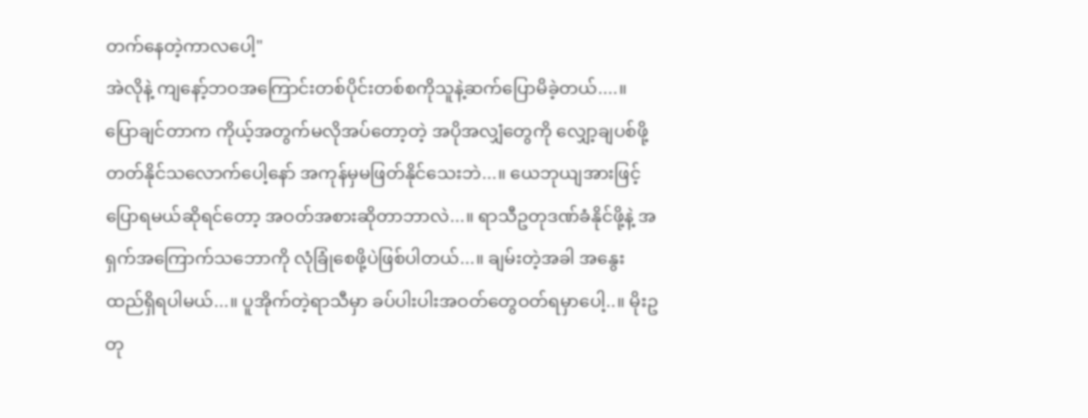တက်နေတဲ့ကာလပေါ့"
အဲလိုနဲ့ ကျနော့်ဘဝအကြောင်းတစ်ပိုင်းတစ်စကိုသူနဲ့ဆက်ပြောမိခဲ့တယ်....။
ပြောချင်တာက ကိုယ့်အတွက်မလိုအပ်တော့တဲ့ အပိုအလျှံတွေကို လျှော့ချပစ်ဖို့ တတ်နိုင်သလောက်ပေါ့နော် အကုန်မှမဖြတ်နိုင်သေးဘဲ...။ ယေဘုယျအားဖြင့်ပြောရမယ်ဆိုရင်တော့ အဝတ်အစားဆိုတာဘာလဲ...။ ရာသီဥတုဒဏ်ခံနိုင်ဖို့နဲ့ အရှက်အကြောက်သဘောကို လုံခြုံစေဖို့ပဲဖြစ်ပါတယ်...။ ချမ်းတဲ့အခါ အနွေးထည်ရှိရပါမယ်...။ ပူအိုက်တဲ့ရာသီမှာ ခပ်ပါးပါးအဝတ်တွေဝတ်ရမှာပေါ့..။ မိုးဥတု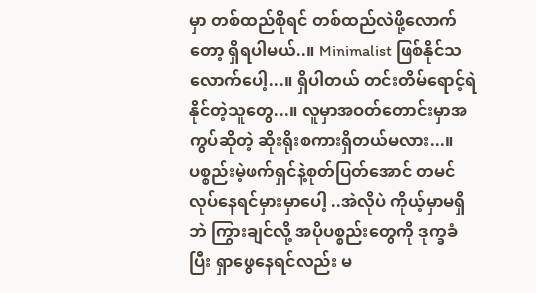မှာ တစ်ထည်စိုရင် တစ်ထည်လဲဖို့လောက်တော့ ရှိရပါမယ်..။ Minimalist ဖြစ်နိုင်သလောက်ပေါ့...။ ရှိပါတယ် တင်းတိမ်ရောင့်ရဲနိုင်တဲ့သူတွေ...။ လူမှာအဝတ်တောင်းမှာအကွပ်ဆိုတဲ့ ဆိုးရိုးစကားရှိတယ်မလား...။ ပစ္စည်းမဲ့ဖက်ရှင်နဲ့စုတ်ပြတ်အောင် တမင်လုပ်နေရင်မှားမှာပေါ့ ..အဲလိုပဲ ကိုယ့်မှာမရှိဘဲ ကြွားချင်လို့ အပိုပစ္စည်းတွေကို ဒုက္ခခံပြီး ရှာဖွေနေရင်လည်း မ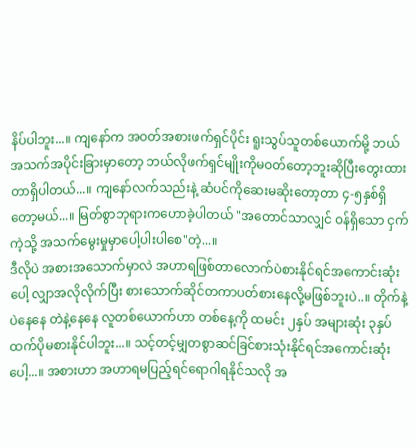နိပ်ပါဘူး...။ ကျနော်က အဝတ်အစားဖက်ရှင်ပိုင်း ရူးသွပ်သူတစ်ယောက်မို့ ဘယ်အသက်အပိုင်းခြားမှာတော့ ဘယ်လိုဖက်ရှင်မျိုးကိုမဝတ်တော့ဘူးဆိုပြီးတွေးထားတာရှိပါတယ်...။ ကျနော်လက်သည်းနဲ့ ဆံပင်ကိုဆေးမဆိုးတော့တာ ၄-၅နှစ်ရှိတော့မယ်...။ မြတ်စွာဘုရားကဟောခဲ့ပါတယ် "အတောင်သာလျှင် ဝန်ရှိသော ငှက်ကဲ့သို့ အသက်မွေးမှုမှာပေါ့ပါးပါစေ"တဲ့...။
ဒီလိုပဲ အစားအသောက်မှာလဲ အဟာရဖြစ်တာလောက်ပဲစားနိုင်ရင်အကောင်းဆုံးပေါ့ လျှာအလိုလိုက်ပြီး စားသောက်ဆိုင်တကာပတ်စားနေလို့မဖြစ်ဘူးပဲ..။ တိုက်နဲ့ပဲနေနေ တဲနဲ့နေနေ လူတစ်ယောက်ဟာ တစ်နေ့ကို ထမင်း ၂နှပ် အများဆုံး ၃နှပ်ထက်ပိုမစားနိုင်ပါဘူး...။ သင့်တင့်မျှတစွာဆင်ခြင်စားသုံးနိုင်ရင်အကောင်းဆုံးပေါ့...။ အစားဟာ အဟာရမပြည့်ရင်ရောဂါရနိုင်သလို အ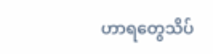ဟာရတွေသိပ်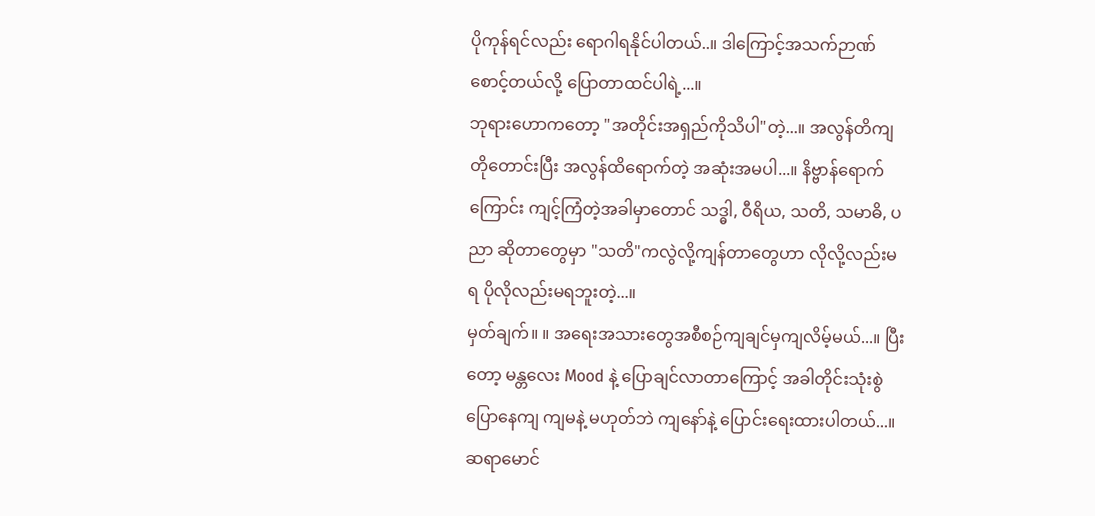ပိုကုန်ရင်လည်း ရောဂါရနိုင်ပါတယ်..။ ဒါကြောင့်အသက်ဉာဏ်စောင့်တယ်လို့ ပြောတာထင်ပါရဲ့...။
ဘုရားဟောကတော့ "အတိုင်းအရှည်ကိုသိပါ"တဲ့...။ အလွန်တိကျတိုတောင်းပြီး အလွန်ထိရောက်တဲ့ အဆုံးအမပါ...။ နိဗ္ဗာန်ရောက်ကြောင်း ကျင့်ကြံတဲ့အခါမှာတောင် သဒ္ဓါ, ဝီရိယ, သတိ, သမာဓိ, ပညာ ဆိုတာတွေမှာ "သတိ"ကလွဲလို့ကျန်တာတွေဟာ လိုလို့လည်းမရ ပိုလိုလည်းမရဘူးတဲ့...။
မှတ်ချက်။ ။ အရေးအသားတွေအစီစဉ်ကျချင်မှကျလိမ့်မယ်...။ ပြီးတော့ မန္တလေး Mood နဲ့ ပြောချင်လာတာကြောင့် အခါတိုင်းသုံးစွဲပြောနေကျ ကျမနဲ့ မဟုတ်ဘဲ ကျနော်နဲ့ ပြောင်းရေးထားပါတယ်...။ ဆရာမောင်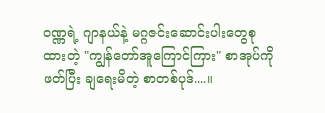ဝဏ္ဏရဲ့ ဂျာနယ်နဲ့ မဂ္ဂဇင်းဆောင်းပါးတွေစုထားတဲ့ "ကျွန်တော်အူကြောင်ကြား" စာအုပ်ကိုဖတ်ပြီး ချရေးမိတဲ့ စာတစ်ပုဒ်....။